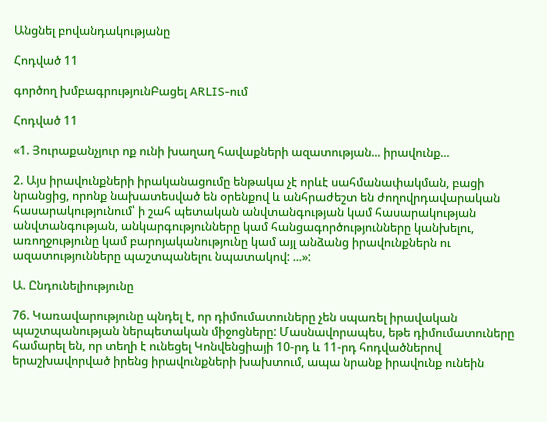Անցնել բովանդակությանը

Հոդված 11

գործող խմբագրությունԲացել ARLIS-ում

Հոդված 11

«1. Յուրաքանչյուր ոք ունի խաղաղ հավաքների ազատության... իրավունք...

2. Այս իրավունքների իրականացումը ենթակա չէ որևէ սահմանափակման, բացի նրանցից, որոնք նախատեսված են օրենքով և անհրաժեշտ են ժողովրդավարական հասարակությունում՝ ի շահ պետական անվտանգության կամ հասարակության անվտանգության, անկարգությունները կամ հանցագործությունները կանխելու, առողջությունը կամ բարոյականությունը կամ այլ անձանց իրավունքներն ու ազատությունները պաշտպանելու նպատակով: ...»:

Ա. Ընդունելիությունը

76. Կառավարությունը պնդել է, որ դիմումատուները չեն սպառել իրավական պաշտպանության ներպետական միջոցները: Մասնավորապես, եթե դիմումատուները համարել են, որ տեղի է ունեցել Կոնվենցիայի 10-րդ և 11-րդ հոդվածներով երաշխավորված իրենց իրավունքների խախտում, ապա նրանք իրավունք ունեին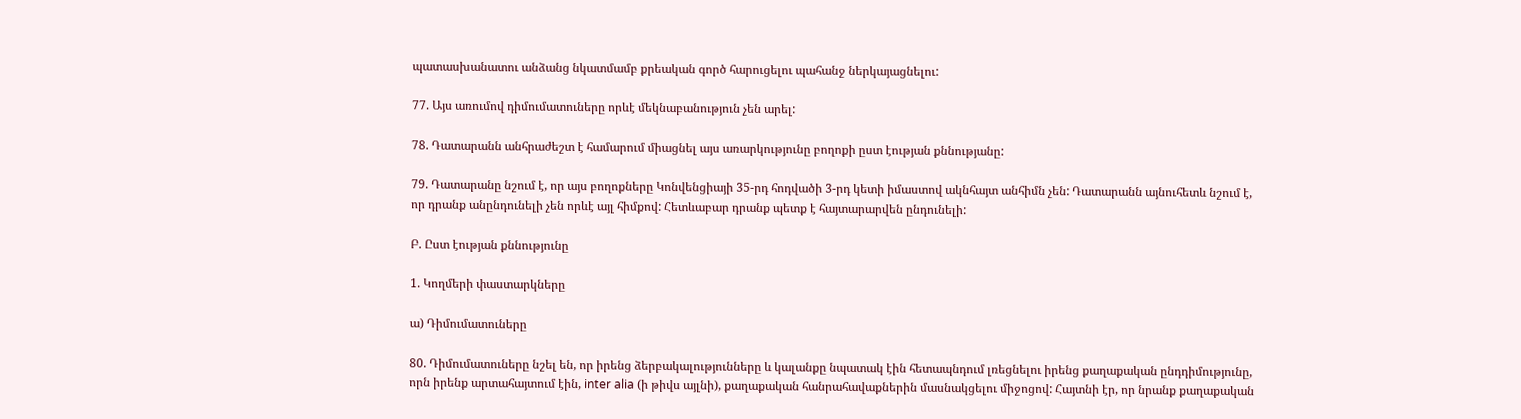պատասխանատու անձանց նկատմամբ քրեական գործ հարուցելու պահանջ ներկայացնելու:

77. Այս առումով դիմումատուները որևէ մեկնաբանություն չեն արել:

78. Դատարանն անհրաժեշտ է համարում միացնել այս առարկությունը բողոքի ըստ էության քննությանը:

79. Դատարանը նշում է, որ այս բողոքները Կոնվենցիայի 35-րդ հոդվածի 3-րդ կետի իմաստով ակնհայտ անհիմն չեն: Դատարանն այնուհետև նշում է, որ դրանք անընդունելի չեն որևէ այլ հիմքով: Հետևաբար դրանք պետք է հայտարարվեն ընդունելի:

Բ. Ըստ էության քննությունը

1. Կողմերի փաստարկները

ա) Դիմումատուները

80. Դիմումատուները նշել են, որ իրենց ձերբակալությունները և կալանքը նպատակ էին հետապնդում լռեցնելու իրենց քաղաքական ընդդիմությունը, որն իրենք արտահայտում էին, inter alia (ի թիվս այլնի), քաղաքական հանրահավաքներին մասնակցելու միջոցով: Հայտնի էր, որ նրանք քաղաքական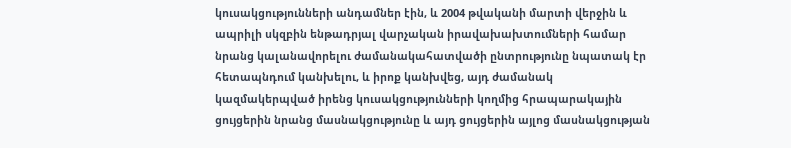կուսակցությունների անդամներ էին, և 2004 թվականի մարտի վերջին և ապրիլի սկզբին ենթադրյալ վարչական իրավախախտումների համար նրանց կալանավորելու ժամանակահատվածի ընտրությունը նպատակ էր հետապնդում կանխելու, և իրոք կանխվեց, այդ ժամանակ կազմակերպված իրենց կուսակցությունների կողմից հրապարակային ցույցերին նրանց մասնակցությունը և այդ ցույցերին այլոց մասնակցության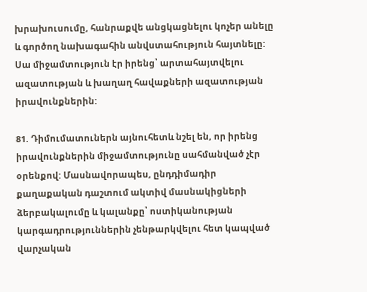խրախուսումը, հանրաքվե անցկացնելու կոչեր անելը և գործող նախագահին անվստահություն հայտնելը: Սա միջամտություն էր իրենց՝ արտահայտվելու ազատության և խաղաղ հավաքների ազատության իրավունքներին:

81. Դիմումատուներն այնուհետև նշել են, որ իրենց իրավունքներին միջամտությունը սահմանված չէր օրենքով: Մասնավորապես, ընդդիմադիր քաղաքական դաշտում ակտիվ մասնակիցների ձերբակալումը և կալանքը՝ ոստիկանության կարգադրություններին չենթարկվելու հետ կապված վարչական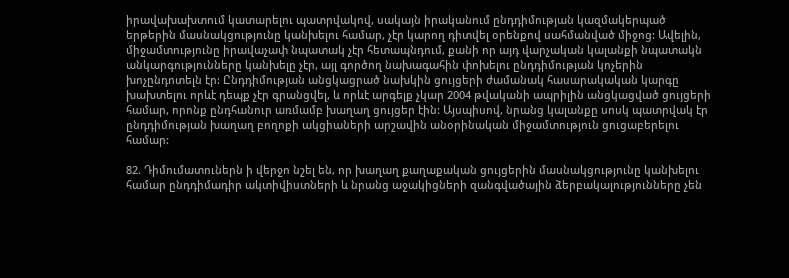իրավախախտում կատարելու պատրվակով, սակայն իրականում ընդդիմության կազմակերպած երթերին մասնակցությունը կանխելու համար, չէր կարող դիտվել օրենքով սահմանված միջոց: Ավելին, միջամտությունը իրավաչափ նպատակ չէր հետապնդում, քանի որ այդ վարչական կալանքի նպատակն անկարգությունները կանխելը չէր, այլ գործող նախագահին փոխելու ընդդիմության կոչերին խոչընդոտելն էր: Ընդդիմության անցկացրած նախկին ցույցերի ժամանակ հասարակական կարգը խախտելու որևէ դեպք չէր գրանցվել, և որևէ արգելք չկար 2004 թվականի ապրիլին անցկացված ցույցերի համար, որոնք ընդհանուր առմամբ խաղաղ ցույցեր էին: Այսպիսով, նրանց կալանքը սոսկ պատրվակ էր ընդդիմության խաղաղ բողոքի ակցիաների արշավին անօրինական միջամտություն ցուցաբերելու համար:

82. Դիմումատուներն ի վերջո նշել են, որ խաղաղ քաղաքական ցույցերին մասնակցությունը կանխելու համար ընդդիմադիր ակտիվիստների և նրանց աջակիցների զանգվածային ձերբակալությունները չեն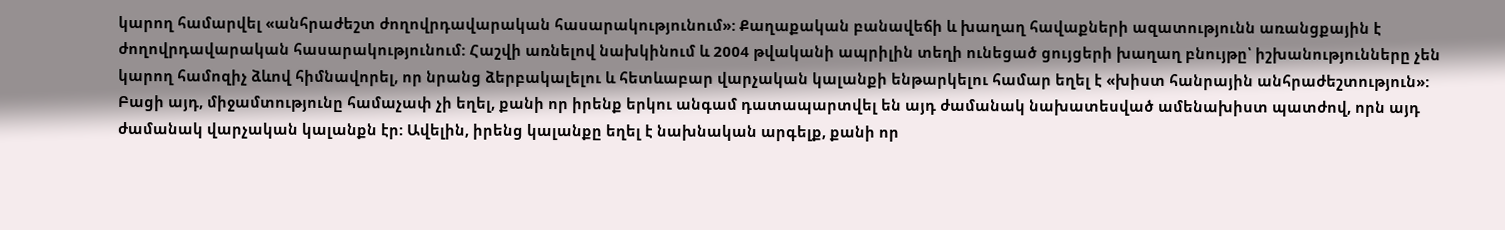կարող համարվել «անհրաժեշտ ժողովրդավարական հասարակությունում»: Քաղաքական բանավեճի և խաղաղ հավաքների ազատությունն առանցքային է ժողովրդավարական հասարակությունում: Հաշվի առնելով նախկինում և 2004 թվականի ապրիլին տեղի ունեցած ցույցերի խաղաղ բնույթը՝ իշխանությունները չեն կարող համոզիչ ձևով հիմնավորել, որ նրանց ձերբակալելու և հետևաբար վարչական կալանքի ենթարկելու համար եղել է «խիստ հանրային անհրաժեշտություն»: Բացի այդ, միջամտությունը համաչափ չի եղել, քանի որ իրենք երկու անգամ դատապարտվել են այդ ժամանակ նախատեսված ամենախիստ պատժով, որն այդ ժամանակ վարչական կալանքն էր: Ավելին, իրենց կալանքը եղել է նախնական արգելք, քանի որ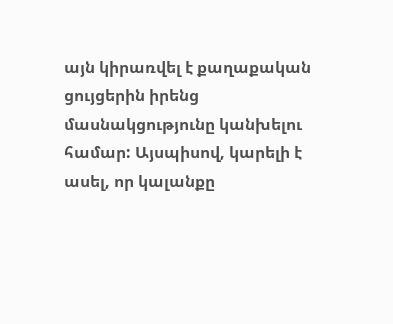այն կիրառվել է քաղաքական ցույցերին իրենց մասնակցությունը կանխելու համար: Այսպիսով, կարելի է ասել, որ կալանքը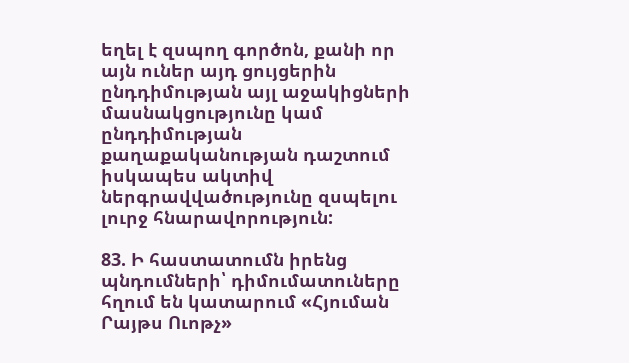եղել է զսպող գործոն, քանի որ այն ուներ այդ ցույցերին ընդդիմության այլ աջակիցների մասնակցությունը կամ ընդդիմության քաղաքականության դաշտում իսկապես ակտիվ ներգրավվածությունը զսպելու լուրջ հնարավորություն:

83. Ի հաստատումն իրենց պնդումների՝ դիմումատուները հղում են կատարում «Հյուման Րայթս Ուոթչ»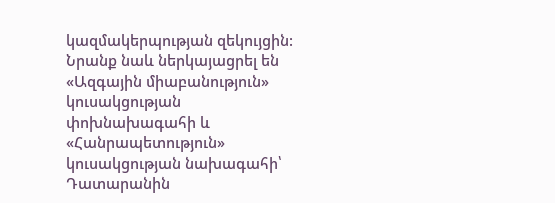կազմակերպության զեկույցին: Նրանք նաև ներկայացրել են «Ազգային միաբանություն» կուսակցության փոխնախագահի և «Հանրապետություն» կուսակցության նախագահի՝ Դատարանին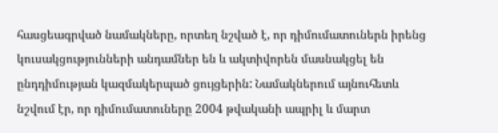հասցեագրված նամակները, որտեղ նշված է, որ դիմումատուներն իրենց կուսակցությունների անդամներ են և ակտիվորեն մասնակցել են ընդդիմության կազմակերպած ցույցերին: Նամակներում այնուհետև նշվում էր, որ դիմումատուները 2004 թվականի ապրիլ և մարտ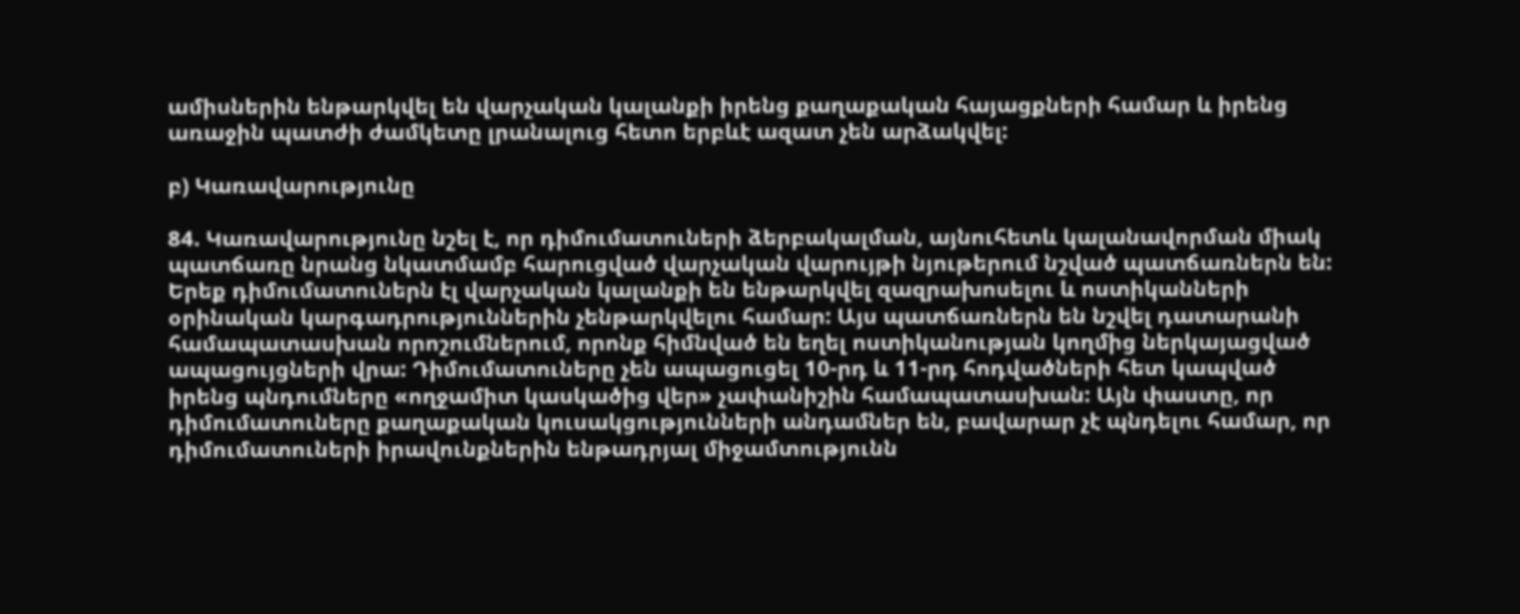ամիսներին ենթարկվել են վարչական կալանքի իրենց քաղաքական հայացքների համար և իրենց առաջին պատժի ժամկետը լրանալուց հետո երբևէ ազատ չեն արձակվել:

բ) Կառավարությունը

84. Կառավարությունը նշել է, որ դիմումատուների ձերբակալման, այնուհետև կալանավորման միակ պատճառը նրանց նկատմամբ հարուցված վարչական վարույթի նյութերում նշված պատճառներն են: Երեք դիմումատուներն էլ վարչական կալանքի են ենթարկվել զազրախոսելու և ոստիկանների օրինական կարգադրություններին չենթարկվելու համար: Այս պատճառներն են նշվել դատարանի համապատասխան որոշումներում, որոնք հիմնված են եղել ոստիկանության կողմից ներկայացված ապացույցների վրա: Դիմումատուները չեն ապացուցել 10-րդ և 11-րդ հոդվածների հետ կապված իրենց պնդումները «ողջամիտ կասկածից վեր» չափանիշին համապատասխան: Այն փաստը, որ դիմումատուները քաղաքական կուսակցությունների անդամներ են, բավարար չէ պնդելու համար, որ դիմումատուների իրավունքներին ենթադրյալ միջամտությունն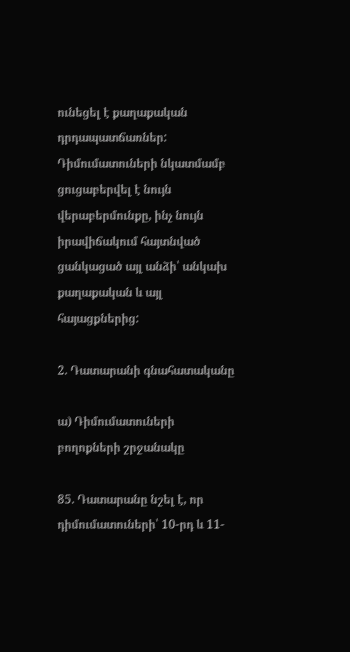ունեցել է քաղաքական դրդապատճառներ: Դիմումատուների նկատմամբ ցուցաբերվել է նույն վերաբերմունքը, ինչ նույն իրավիճակում հայտնված ցանկացած այլ անձի՝ անկախ քաղաքական և այլ հայացքներից:

2. Դատարանի գնահատականը

ա) Դիմումատուների բողոքների շրջանակը

85. Դատարանը նշել է, որ դիմումատուների՝ 10-րդ և 11-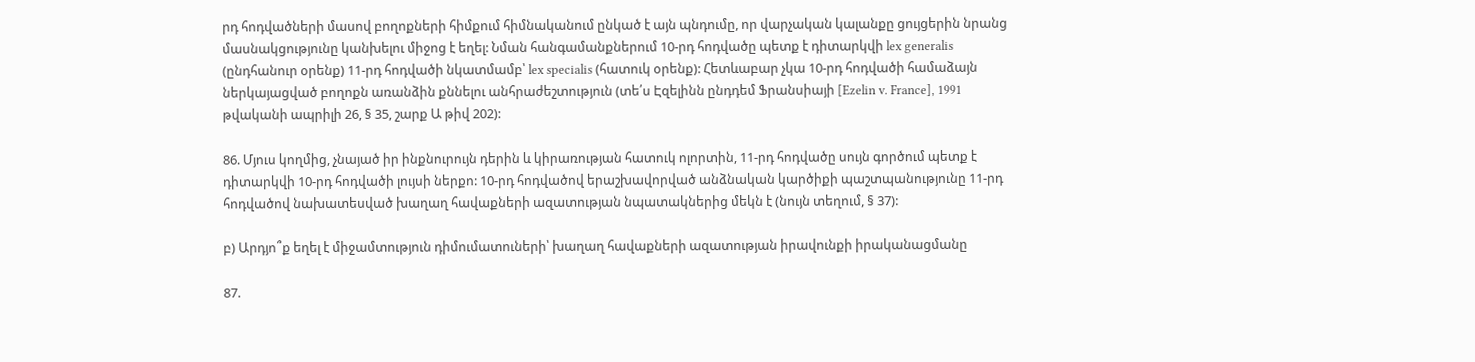րդ հոդվածների մասով բողոքների հիմքում հիմնականում ընկած է այն պնդումը, որ վարչական կալանքը ցույցերին նրանց մասնակցությունը կանխելու միջոց է եղել: Նման հանգամանքներում 10-րդ հոդվածը պետք է դիտարկվի lex generalis (ընդհանուր օրենք) 11-րդ հոդվածի նկատմամբ՝ lex specialis (հատուկ օրենք): Հետևաբար չկա 10-րդ հոդվածի համաձայն ներկայացված բողոքն առանձին քննելու անհրաժեշտություն (տե՛ս Էզելինն ընդդեմ Ֆրանսիայի [Ezelin v. France], 1991 թվականի ապրիլի 26, § 35, շարք Ա թիվ 202):

86. Մյուս կողմից, չնայած իր ինքնուրույն դերին և կիրառության հատուկ ոլորտին, 11-րդ հոդվածը սույն գործում պետք է դիտարկվի 10-րդ հոդվածի լույսի ներքո: 10-րդ հոդվածով երաշխավորված անձնական կարծիքի պաշտպանությունը 11-րդ հոդվածով նախատեսված խաղաղ հավաքների ազատության նպատակներից մեկն է (նույն տեղում, § 37):

բ) Արդյո՞ք եղել է միջամտություն դիմումատուների՝ խաղաղ հավաքների ազատության իրավունքի իրականացմանը

87.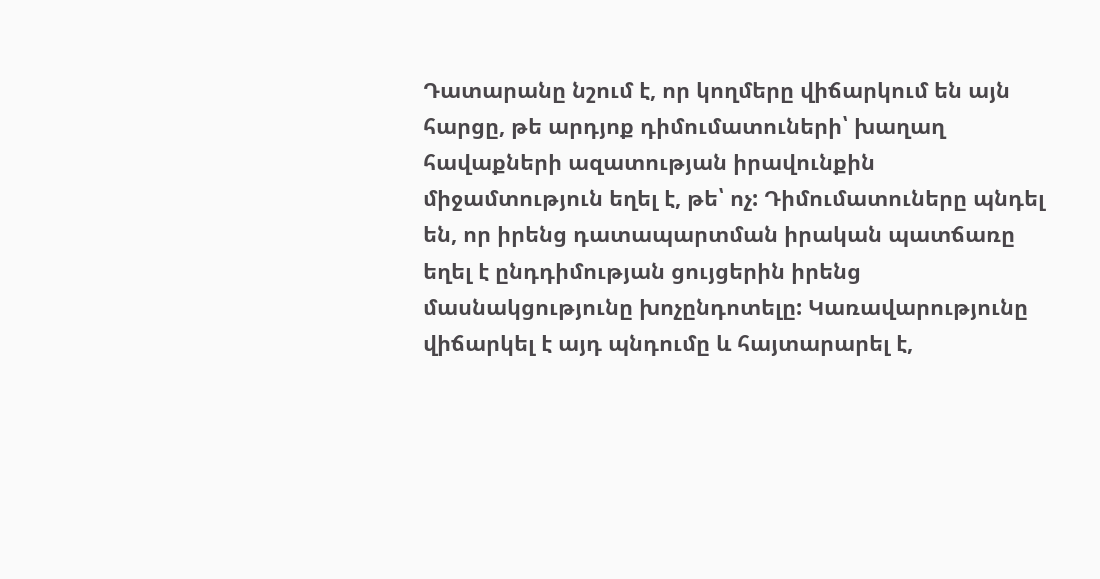Դատարանը նշում է, որ կողմերը վիճարկում են այն հարցը, թե արդյոք դիմումատուների՝ խաղաղ հավաքների ազատության իրավունքին միջամտություն եղել է, թե՝ ոչ: Դիմումատուները պնդել են, որ իրենց դատապարտման իրական պատճառը եղել է ընդդիմության ցույցերին իրենց մասնակցությունը խոչընդոտելը: Կառավարությունը վիճարկել է այդ պնդումը և հայտարարել է,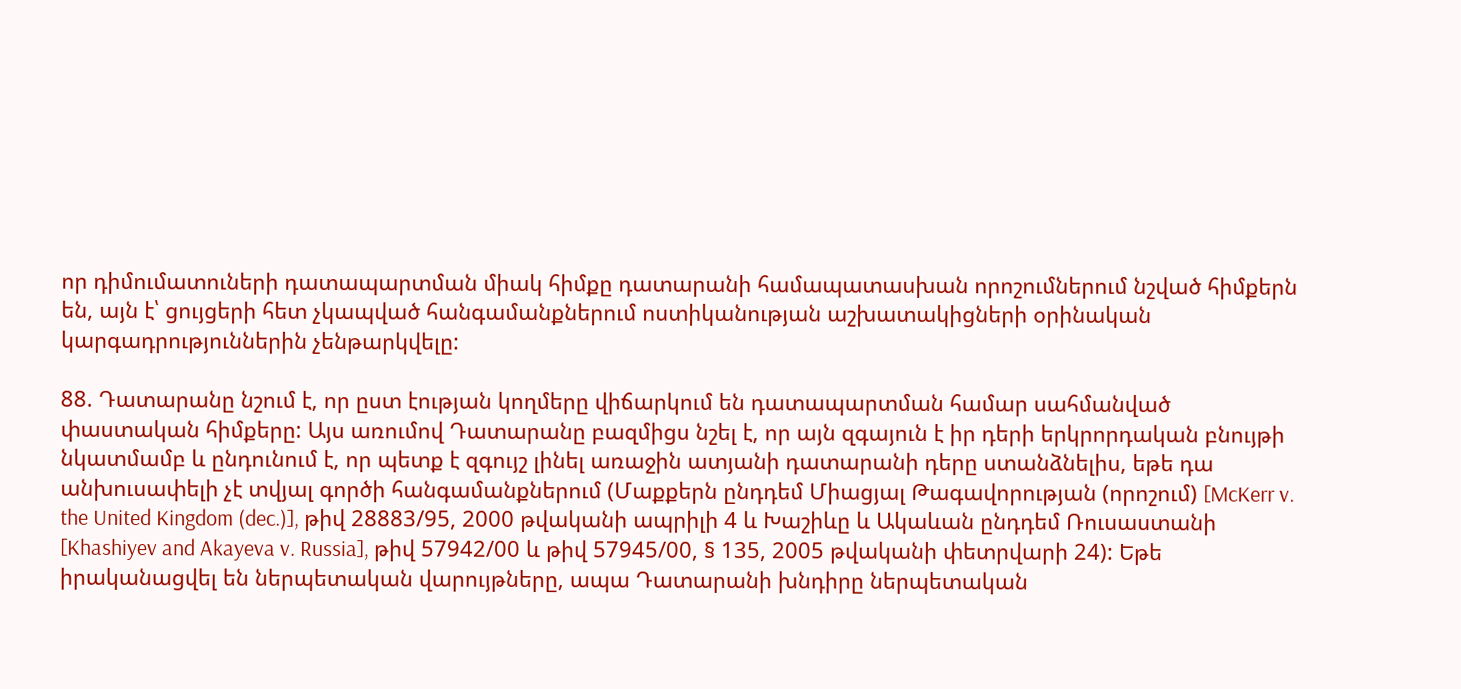որ դիմումատուների դատապարտման միակ հիմքը դատարանի համապատասխան որոշումներում նշված հիմքերն են, այն է՝ ցույցերի հետ չկապված հանգամանքներում ոստիկանության աշխատակիցների օրինական կարգադրություններին չենթարկվելը:

88. Դատարանը նշում է, որ ըստ էության կողմերը վիճարկում են դատապարտման համար սահմանված փաստական հիմքերը: Այս առումով Դատարանը բազմիցս նշել է, որ այն զգայուն է իր դերի երկրորդական բնույթի նկատմամբ և ընդունում է, որ պետք է զգույշ լինել առաջին ատյանի դատարանի դերը ստանձնելիս, եթե դա անխուսափելի չէ տվյալ գործի հանգամանքներում (Մաքքերն ընդդեմ Միացյալ Թագավորության (որոշում) [McKerr v. the United Kingdom (dec.)], թիվ 28883/95, 2000 թվականի ապրիլի 4 և Խաշիևը և Ակաևան ընդդեմ Ռուսաստանի [Khashiyev and Akayeva v. Russia], թիվ 57942/00 և թիվ 57945/00, § 135, 2005 թվականի փետրվարի 24): Եթե իրականացվել են ներպետական վարույթները, ապա Դատարանի խնդիրը ներպետական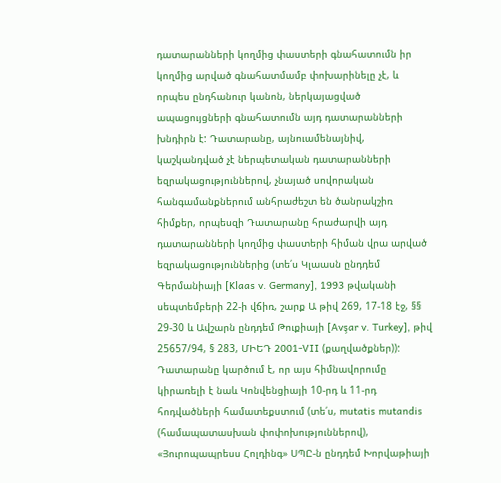դատարանների կողմից փաստերի գնահատումն իր կողմից արված գնահատմամբ փոխարինելը չէ, և որպես ընդհանուր կանոն, ներկայացված ապացույցների գնահատումն այդ դատարանների խնդիրն է: Դատարանը, այնուամենայնիվ, կաշկանդված չէ ներպետական դատարանների եզրակացություններով, չնայած սովորական հանգամանքներում անհրաժեշտ են ծանրակշիռ հիմքեր, որպեսզի Դատարանը հրաժարվի այդ դատարանների կողմից փաստերի հիման վրա արված եզրակացություններից (տե՛ս Կլաասն ընդդեմ Գերմանիայի [Klaas v. Germany], 1993 թվականի սեպտեմբերի 22-ի վճիռ, շարք Ա թիվ 269, 17-18 էջ, §§ 29-30 և Ավշարն ընդդեմ Թուքիայի [Avşar v. Turkey], թիվ 25657/94, § 283, ՄԻԵԴ 2001-VII (քաղվածքներ)): Դատարանը կարծում է, որ այս հիմնավորումը կիրառելի է նաև Կոնվենցիայի 10-րդ և 11-րդ հոդվածների համատեքստում (տե՛ս, mutatis mutandis (համապատասխան փոփոխություններով), «Յուրոպապրեսս Հոլդինգ» ՍՊԸ-ն ընդդեմ Խորվաթիայի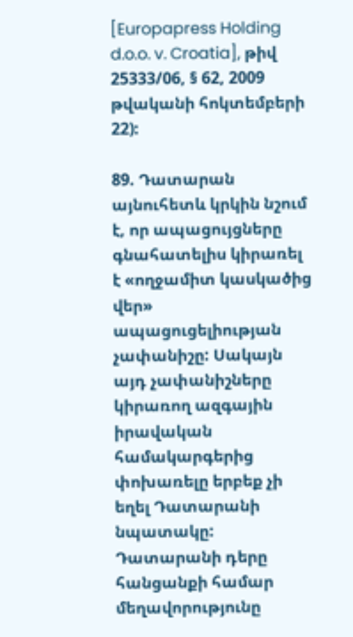[Europapress Holding d.o.o. v. Croatia], թիվ 25333/06, § 62, 2009 թվականի հոկտեմբերի 22):

89. Դատարան այնուհետև կրկին նշում է, որ ապացույցները գնահատելիս կիրառել է «ողջամիտ կասկածից վեր» ապացուցելիության չափանիշը: Սակայն այդ չափանիշները կիրառող ազգային իրավական համակարգերից փոխառելը երբեք չի եղել Դատարանի նպատակը: Դատարանի դերը հանցանքի համար մեղավորությունը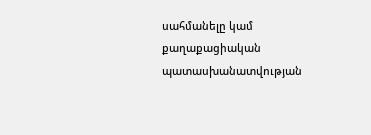սահմանելը կամ քաղաքացիական պատասխանատվության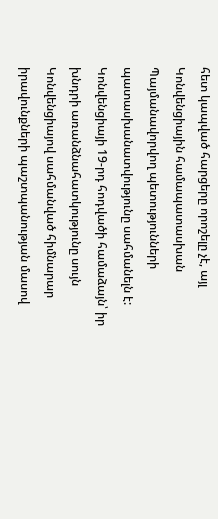հետ կապված հարցերը որոշելը չէ, այլ Կոնվենցիային համապատասխան Պայմանավորվող պետությունների պատասխանատվությունը սահմանելն է: Կոնվենցիայի 19-րդ հոդվածի համաձայն՝ իր խնդրի առանձնահատկությունը սույն Կոնվենցիայով սահմանված հիմնարար իրավունքների պաշտպանության մասով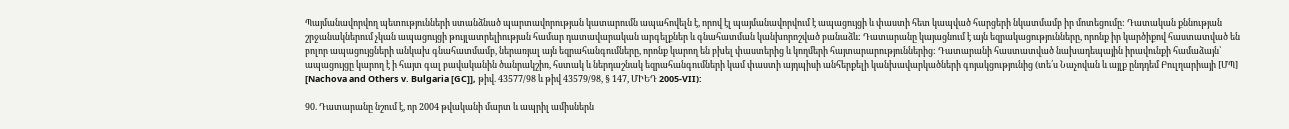Պայմանավորվող պետությունների ստանձնած պարտավորության կատարումն ապահովելն է, որով էլ պայմանավորվում է ապացույցի և փաստի հետ կապված հարցերի նկատմամբ իր մոտեցումը: Դատական քննության շրջանակներում չկան ապացույցի թույլատրելիության համար դատավարական արգելքներ և գնահատման կանխորոշված բանաձև: Դատարանը կայացնում է այն եզրակացությունները, որոնք իր կարծիքով հաստատված են բոլոր ապացույցների անկախ գնահատմամբ, ներառյալ այն եզրահանգումները, որոնք կարող են բխել փաստերից և կողմերի հայտարարություններից: Դատարանի հաստատված նախադեպային իրավունքի համաձայն՝ ապացույցը կարող է ի հայտ գալ բավականին ծանրակշիռ, հստակ և ներդաշնակ եզրահանգումների կամ փաստի այդպիսի անհերքելի կանխավարկածների գոյակցությունից (տե՛ս Նաչովան և այլք ընդդեմ Բուլղարիայի [ՄՊ] [Nachova and Others v. Bulgaria [GC]], թիվ. 43577/98 և թիվ 43579/98, § 147, ՄԻԵԴ 2005-VII):

90. Դատարանը նշում է, որ 2004 թվականի մարտ և ապրիլ ամիսներն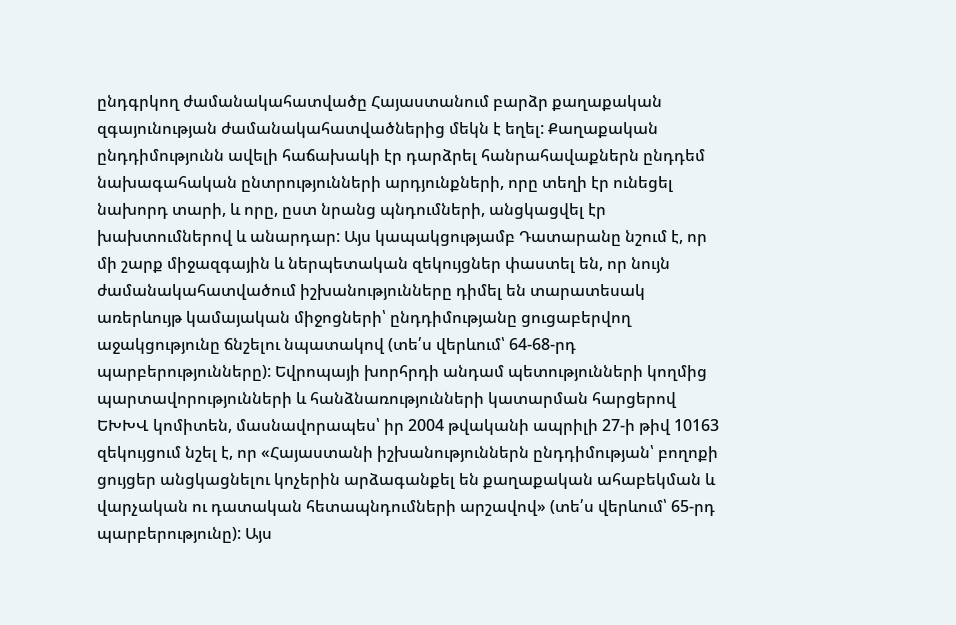ընդգրկող ժամանակահատվածը Հայաստանում բարձր քաղաքական զգայունության ժամանակահատվածներից մեկն է եղել: Քաղաքական ընդդիմությունն ավելի հաճախակի էր դարձրել հանրահավաքներն ընդդեմ նախագահական ընտրությունների արդյունքների, որը տեղի էր ունեցել նախորդ տարի, և որը, ըստ նրանց պնդումների, անցկացվել էր խախտումներով և անարդար: Այս կապակցությամբ Դատարանը նշում է, որ մի շարք միջազգային և ներպետական զեկույցներ փաստել են, որ նույն ժամանակահատվածում իշխանությունները դիմել են տարատեսակ առերևույթ կամայական միջոցների՝ ընդդիմությանը ցուցաբերվող աջակցությունը ճնշելու նպատակով (տե՛ս վերևում՝ 64-68-րդ պարբերությունները): Եվրոպայի խորհրդի անդամ պետությունների կողմից պարտավորությունների և հանձնառությունների կատարման հարցերով ԵԽԽՎ կոմիտեն, մասնավորապես՝ իր 2004 թվականի ապրիլի 27-ի թիվ 10163 զեկույցում նշել է, որ «Հայաստանի իշխանություններն ընդդիմության՝ բողոքի ցույցեր անցկացնելու կոչերին արձագանքել են քաղաքական ահաբեկման և վարչական ու դատական հետապնդումների արշավով» (տե՛ս վերևում՝ 65-րդ պարբերությունը): Այս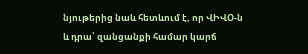նյութերից նաև հետևում է, որ ՎԻՎՕ-ն և դրա՝ զանցանքի համար կարճ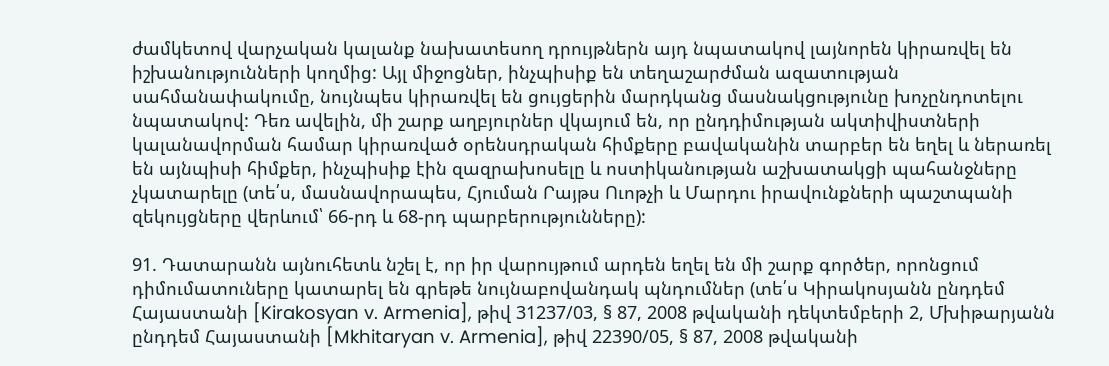ժամկետով վարչական կալանք նախատեսող դրույթներն այդ նպատակով լայնորեն կիրառվել են իշխանությունների կողմից: Այլ միջոցներ, ինչպիսիք են տեղաշարժման ազատության սահմանափակումը, նույնպես կիրառվել են ցույցերին մարդկանց մասնակցությունը խոչընդոտելու նպատակով: Դեռ ավելին, մի շարք աղբյուրներ վկայում են, որ ընդդիմության ակտիվիստների կալանավորման համար կիրառված օրենսդրական հիմքերը բավականին տարբեր են եղել և ներառել են այնպիսի հիմքեր, ինչպիսիք էին զազրախոսելը և ոստիկանության աշխատակցի պահանջները չկատարելը (տե՛ս, մասնավորապես, Հյուման Րայթս Ուոթչի և Մարդու իրավունքների պաշտպանի զեկույցները վերևում՝ 66-րդ և 68-րդ պարբերությունները):

91. Դատարանն այնուհետև նշել է, որ իր վարույթում արդեն եղել են մի շարք գործեր, որոնցում դիմումատուները կատարել են գրեթե նույնաբովանդակ պնդումներ (տե՛ս Կիրակոսյանն ընդդեմ Հայաստանի [Kirakosyan v. Armenia], թիվ 31237/03, § 87, 2008 թվականի դեկտեմբերի 2, Մխիթարյանն ընդդեմ Հայաստանի [Mkhitaryan v. Armenia], թիվ 22390/05, § 87, 2008 թվականի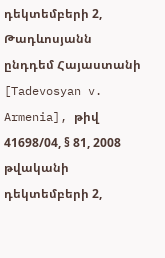դեկտեմբերի 2, Թադևոսյանն ընդդեմ Հայաստանի [Tadevosyan v. Armenia], թիվ 41698/04, § 81, 2008 թվականի դեկտեմբերի 2,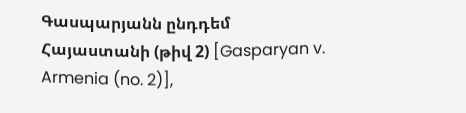Գասպարյանն ընդդեմ Հայաստանի (թիվ 2) [Gasparyan v. Armenia (no. 2)],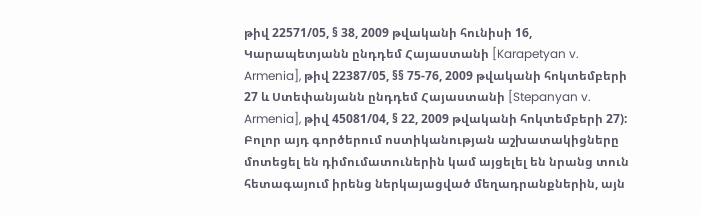թիվ 22571/05, § 38, 2009 թվականի հունիսի 16, Կարապետյանն ընդդեմ Հայաստանի [Karapetyan v. Armenia], թիվ 22387/05, §§ 75-76, 2009 թվականի հոկտեմբերի 27 և Ստեփանյանն ընդդեմ Հայաստանի [Stepanyan v. Armenia], թիվ 45081/04, § 22, 2009 թվականի հոկտեմբերի 27): Բոլոր այդ գործերում ոստիկանության աշխատակիցները մոտեցել են դիմումատուներին կամ այցելել են նրանց տուն հետագայում իրենց ներկայացված մեղադրանքներին, այն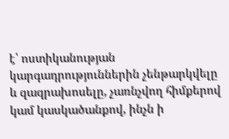է՝ ոստիկանության կարգադրություններին չենթարկվելը և զազրախոսելը, չառնչվող հիմքերով կամ կասկածանքով, ինչն ի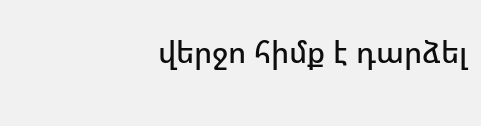վերջո հիմք է դարձել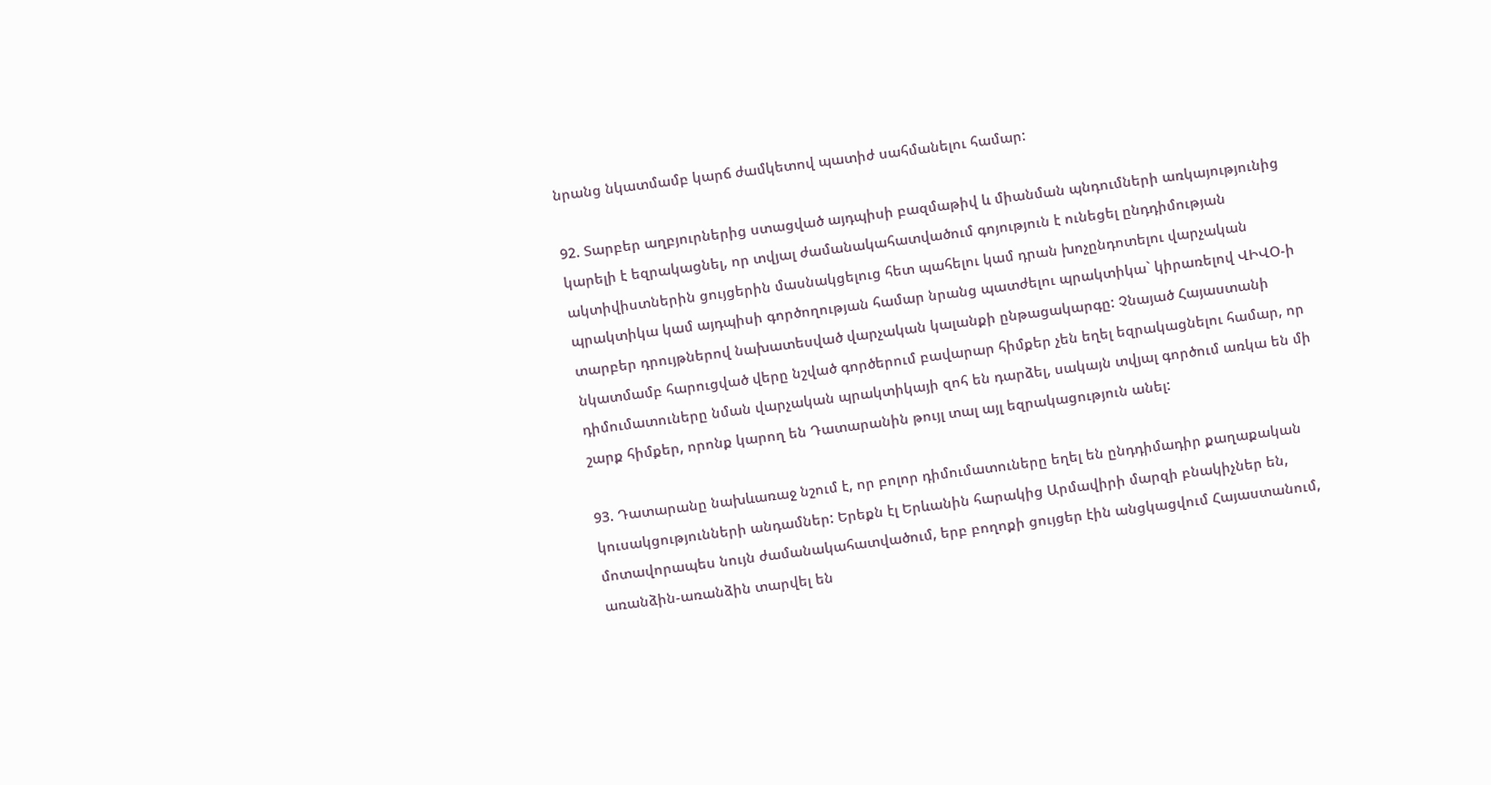նրանց նկատմամբ կարճ ժամկետով պատիժ սահմանելու համար:

92. Տարբեր աղբյուրներից ստացված այդպիսի բազմաթիվ և միանման պնդումների առկայությունից կարելի է եզրակացնել, որ տվյալ ժամանակահատվածում գոյություն է ունեցել ընդդիմության ակտիվիստներին ցույցերին մասնակցելուց հետ պահելու կամ դրան խոչընդոտելու վարչական պրակտիկա կամ այդպիսի գործողության համար նրանց պատժելու պրակտիկա` կիրառելով ՎԻՎՕ-ի տարբեր դրույթներով նախատեսված վարչական կալանքի ընթացակարգը: Չնայած Հայաստանի նկատմամբ հարուցված վերը նշված գործերում բավարար հիմքեր չեն եղել եզրակացնելու համար, որ դիմումատուները նման վարչական պրակտիկայի զոհ են դարձել, սակայն տվյալ գործում առկա են մի շարք հիմքեր, որոնք կարող են Դատարանին թույլ տալ այլ եզրակացություն անել:

93. Դատարանը նախևառաջ նշում է, որ բոլոր դիմումատուները եղել են ընդդիմադիր քաղաքական կուսակցությունների անդամներ: Երեքն էլ Երևանին հարակից Արմավիրի մարզի բնակիչներ են, մոտավորապես նույն ժամանակահատվածում, երբ բողոքի ցույցեր էին անցկացվում Հայաստանում, առանձին-առանձին տարվել են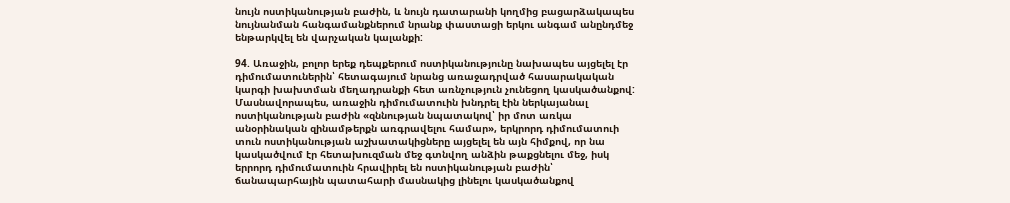նույն ոստիկանության բաժին, և նույն դատարանի կողմից բացարձակապես նույնանման հանգամանքներում նրանք փաստացի երկու անգամ անընդմեջ ենթարկվել են վարչական կալանքի:

94. Առաջին, բոլոր երեք դեպքերում ոստիկանությունը նախապես այցելել էր դիմումատուներին՝ հետագայում նրանց առաջադրված հասարակական կարգի խախտման մեղադրանքի հետ առնչություն չունեցող կասկածանքով: Մասնավորապես, առաջին դիմումատուին խնդրել էին ներկայանալ ոստիկանության բաժին «զննության նպատակով՝ իր մոտ առկա անօրինական զինամթերքն առգրավելու համար», երկրորդ դիմումատուի տուն ոստիկանության աշխատակիցները այցելել են այն հիմքով, որ նա կասկածվում էր հետախուզման մեջ գտնվող անձին թաքցնելու մեջ, իսկ երրորդ դիմումատուին հրավիրել են ոստիկանության բաժին՝ ճանապարհային պատահարի մասնակից լինելու կասկածանքով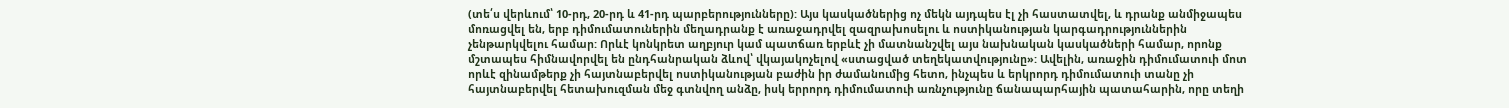(տե՛ս վերևում՝ 10-րդ, 20-րդ և 41-րդ պարբերությունները): Այս կասկածներից ոչ մեկն այդպես էլ չի հաստատվել, և դրանք անմիջապես մոռացվել են, երբ դիմումատուներին մեղադրանք է առաջադրվել զազրախոսելու և ոստիկանության կարգադրություններին չենթարկվելու համար: Որևէ կոնկրետ աղբյուր կամ պատճառ երբևէ չի մատնանշվել այս նախնական կասկածների համար, որոնք մշտապես հիմնավորվել են ընդհանրական ձևով՝ վկայակոչելով «ստացված տեղեկատվությունը»: Ավելին, առաջին դիմումատուի մոտ որևէ զինամթերք չի հայտնաբերվել ոստիկանության բաժին իր ժամանումից հետո, ինչպես և երկրորդ դիմումատուի տանը չի հայտնաբերվել հետախուզման մեջ գտնվող անձը, իսկ երրորդ դիմումատուի առնչությունը ճանապարհային պատահարին, որը տեղի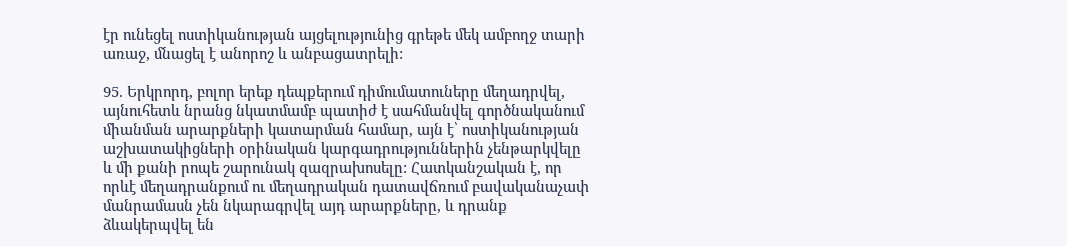էր ունեցել ոստիկանության այցելությունից գրեթե մեկ ամբողջ տարի առաջ, մնացել է անորոշ և անբացատրելի:

95. Երկրորդ, բոլոր երեք դեպքերում դիմումատուները մեղադրվել, այնուհետև նրանց նկատմամբ պատիժ է սահմանվել գործնականում միանման արարքների կատարման համար, այն է՝ ոստիկանության աշխատակիցների օրինական կարգադրություններին չենթարկվելը և մի քանի րոպե շարունակ զազրախոսելը: Հատկանշական է, որ որևէ մեղադրանքում ու մեղադրական դատավճռում բավականաչափ մանրամասն չեն նկարագրվել այդ արարքները, և դրանք ձևակերպվել են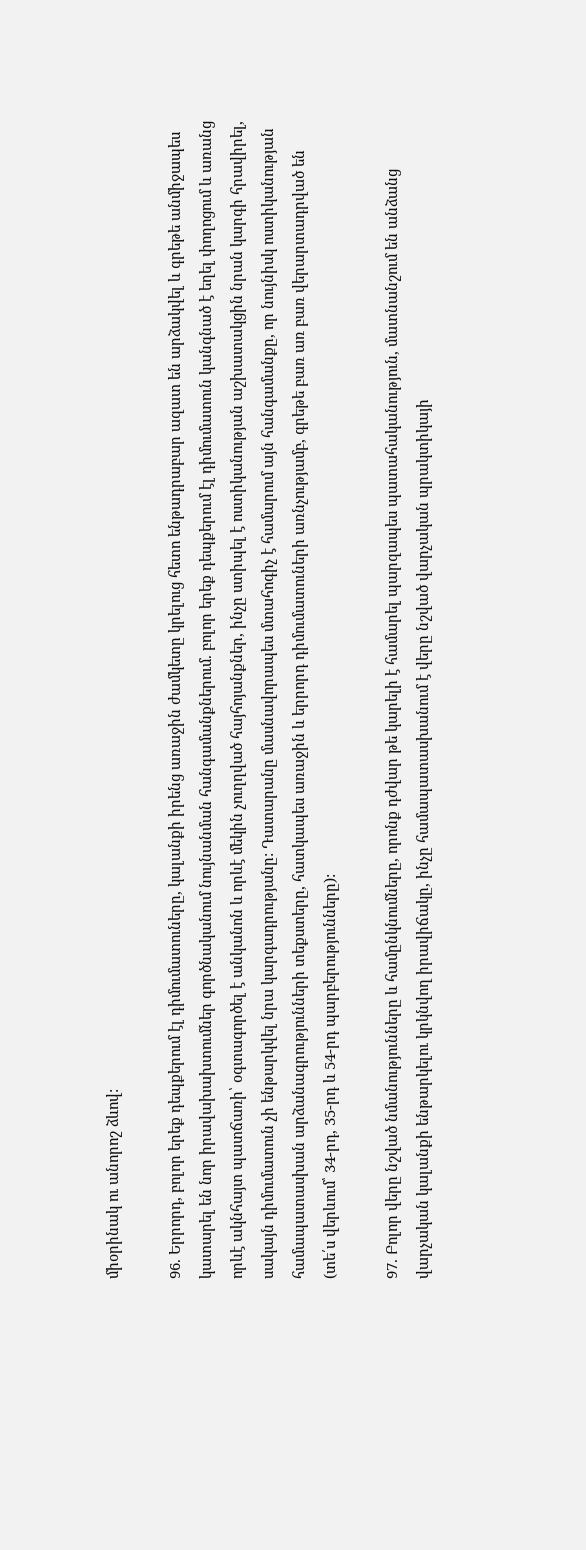միօրինակ ու անորոշ ձևով:

96. Երրորդ, բոլոր երեք դեպքերում էլ դիմումատուները, կալանքի իրենց առաջին ժամկետը կրելուց հետո ենթադրաբար ազատ են արձակվել և գրեթե անմիջապես կատարել են նոր իրավախախտումներ գործնականում նույնանման հանգամանքներում. բոլոր երեք դեպքերում էլ դիմումատուն կանգնած է եղել փողոցում և առանց որևէ ակնհայտ պատճառի՝ օգտագործել է անկանոն և որևէ մեկին չուղղված հայհոյանքներ, ինչը ստիպել է ոստիկանության աշխատակցին նրան կարգի հրավիրել, սակայն դիմումատուն չի ենթարկվել նրա կարգադրությանը: Դատարանը մասնավորապես մտահոգիչ է համարում այն հանգամանքը, որ նույնիսկ ոստիկանության համապատասխան արձանագրությունների տեքստերը, հատկապես առաջին և երրորդ դիմումատուների առնչությամբ, գրեթե բառ առ բառ վերարտադրված են (տե՛ս վերևում՝ 34-րդ, 35-րդ և 54-րդ պարբերությունները):

97. Բոլոր վերը նշված նմանությունները և համընկնումները, որոնք դժվար թե կարելի է համարել պարզապես պատահականություն, մատնանշում են անձանց վարչական կալանքի ենթարկելու կրկնվող իրավիճակը, ինչը համապատասխանում է վերը նշված վարչական պրակտիկայի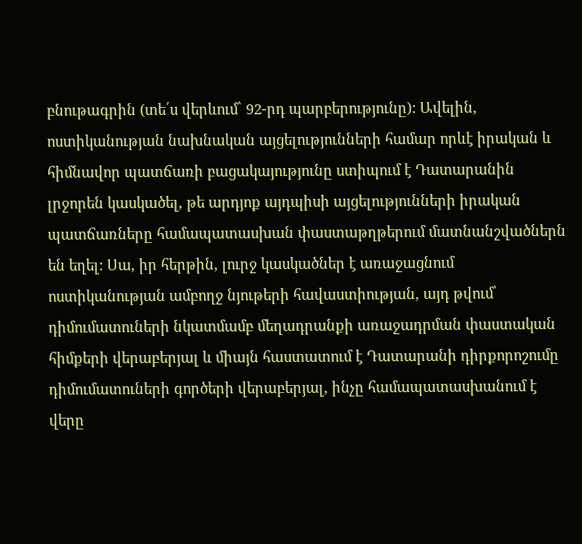բնութագրին (տե՛ս վերևում՝ 92-րդ պարբերությունը): Ավելին, ոստիկանության նախնական այցելությունների համար որևէ իրական և հիմնավոր պատճառի բացակայությունը ստիպում է Դատարանին լրջորեն կասկածել, թե արդյոք այդպիսի այցելությունների իրական պատճառները համապատասխան փաստաթղթերում մատնանշվածներն են եղել: Սա, իր հերթին, լուրջ կասկածներ է առաջացնում ոստիկանության ամբողջ նյութերի հավաստիության, այդ թվում՝ դիմումատուների նկատմամբ մեղադրանքի առաջադրման փաստական հիմքերի վերաբերյալ և միայն հաստատում է Դատարանի դիրքորոշումը դիմումատուների գործերի վերաբերյալ, ինչը համապատասխանում է վերը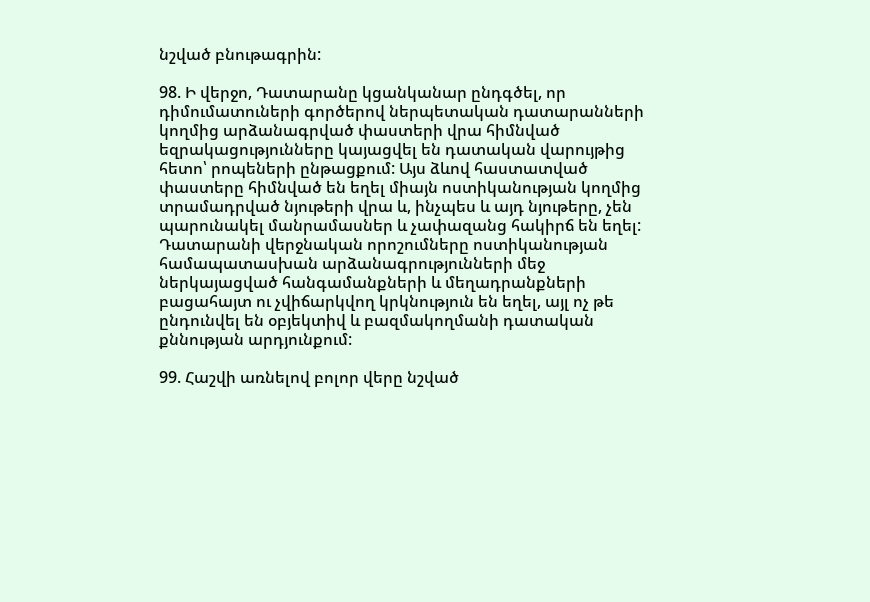նշված բնութագրին:

98. Ի վերջո, Դատարանը կցանկանար ընդգծել, որ դիմումատուների գործերով ներպետական դատարանների կողմից արձանագրված փաստերի վրա հիմնված եզրակացությունները կայացվել են դատական վարույթից հետո՝ րոպեների ընթացքում: Այս ձևով հաստատված փաստերը հիմնված են եղել միայն ոստիկանության կողմից տրամադրված նյութերի վրա և, ինչպես և այդ նյութերը, չեն պարունակել մանրամասներ և չափազանց հակիրճ են եղել: Դատարանի վերջնական որոշումները ոստիկանության համապատասխան արձանագրությունների մեջ ներկայացված հանգամանքների և մեղադրանքների բացահայտ ու չվիճարկվող կրկնություն են եղել, այլ ոչ թե ընդունվել են օբյեկտիվ և բազմակողմանի դատական քննության արդյունքում:

99. Հաշվի առնելով բոլոր վերը նշված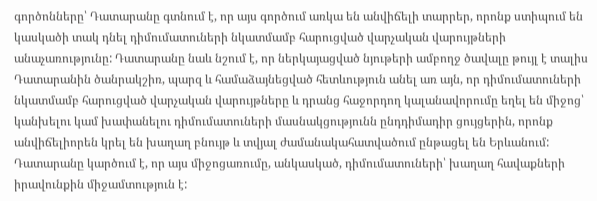գործոնները՝ Դատարանը գտնում է, որ այս գործում առկա են անվիճելի տարրեր, որոնք ստիպում են կասկածի տակ դնել դիմումատուների նկատմամբ հարուցված վարչական վարույթների անաչառությունը: Դատարանը նաև նշում է, որ ներկայացված նյութերի ամբողջ ծավալը թույլ է տալիս Դատարանին ծանրակշիռ, պարզ և համաձայնեցված հետևություն անել առ այն, որ դիմումատուների նկատմամբ հարուցված վարչական վարույթները և դրանց հաջորդող կալանավորումը եղել են միջոց՝ կանխելու կամ խափանելու դիմումատուների մասնակցությունն ընդդիմադիր ցույցերին, որոնք անվիճելիորեն կրել են խաղաղ բնույթ և տվյալ ժամանակահատվածում ընթացել են Երևանում: Դատարանը կարծում է, որ այս միջոցառումը, անկասկած, դիմումատուների՝ խաղաղ հավաքների իրավունքին միջամտություն է: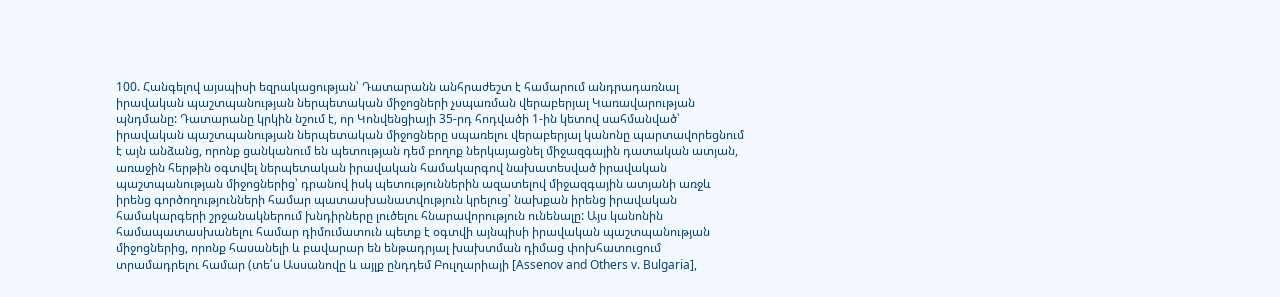100. Հանգելով այսպիսի եզրակացության՝ Դատարանն անհրաժեշտ է համարում անդրադառնալ իրավական պաշտպանության ներպետական միջոցների չսպառման վերաբերյալ Կառավարության պնդմանը: Դատարանը կրկին նշում է, որ Կոնվենցիայի 35-րդ հոդվածի 1-ին կետով սահմանված՝ իրավական պաշտպանության ներպետական միջոցները սպառելու վերաբերյալ կանոնը պարտավորեցնում է այն անձանց, որոնք ցանկանում են պետության դեմ բողոք ներկայացնել միջազգային դատական ատյան, առաջին հերթին օգտվել ներպետական իրավական համակարգով նախատեսված իրավական պաշտպանության միջոցներից՝ դրանով իսկ պետություններին ազատելով միջազգային ատյանի առջև իրենց գործողությունների համար պատասխանատվություն կրելուց՝ նախքան իրենց իրավական համակարգերի շրջանակներում խնդիրները լուծելու հնարավորություն ունենալը: Այս կանոնին համապատասխանելու համար դիմումատուն պետք է օգտվի այնպիսի իրավական պաշտպանության միջոցներից, որոնք հասանելի և բավարար են ենթադրյալ խախտման դիմաց փոխհատուցում տրամադրելու համար (տե՛ս Ասսանովը և այլք ընդդեմ Բուլղարիայի [Assenov and Others v. Bulgaria],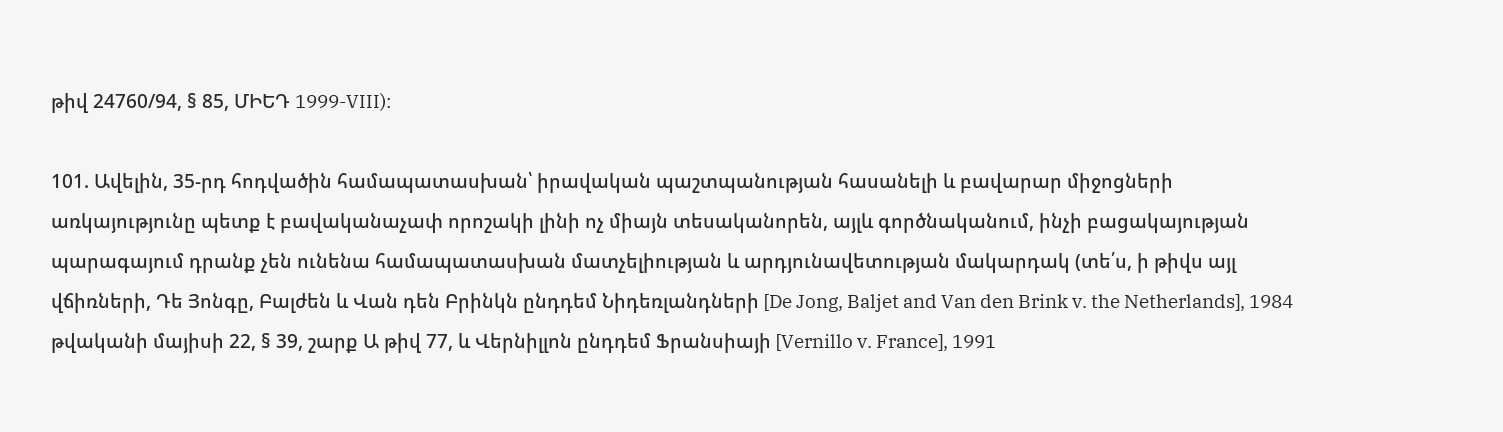թիվ 24760/94, § 85, ՄԻԵԴ 1999-VIII):

101. Ավելին, 35-րդ հոդվածին համապատասխան՝ իրավական պաշտպանության հասանելի և բավարար միջոցների առկայությունը պետք է բավականաչափ որոշակի լինի ոչ միայն տեսականորեն, այլև գործնականում, ինչի բացակայության պարագայում դրանք չեն ունենա համապատասխան մատչելիության և արդյունավետության մակարդակ (տե՛ս, ի թիվս այլ վճիռների, Դե Յոնգը, Բալժեն և Վան դեն Բրինկն ընդդեմ Նիդեռլանդների [De Jong, Baljet and Van den Brink v. the Netherlands], 1984 թվականի մայիսի 22, § 39, շարք Ա թիվ 77, և Վերնիլլոն ընդդեմ Ֆրանսիայի [Vernillo v. France], 1991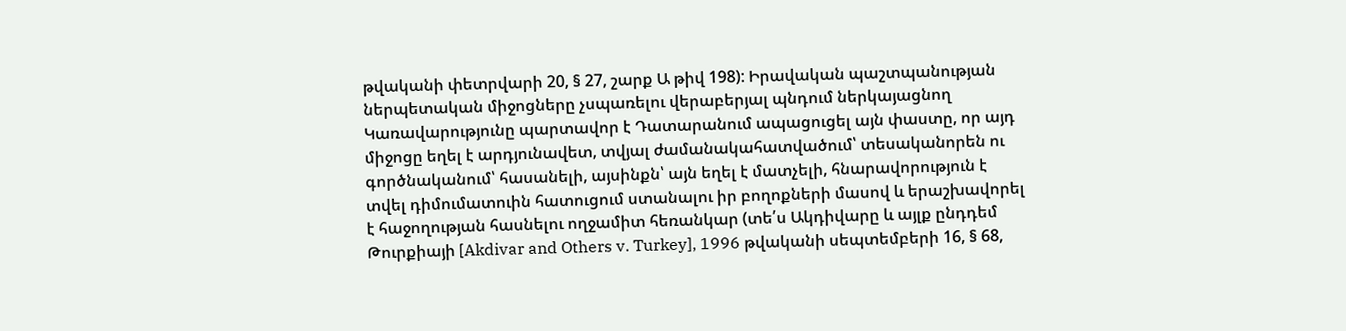թվականի փետրվարի 20, § 27, շարք Ա թիվ 198): Իրավական պաշտպանության ներպետական միջոցները չսպառելու վերաբերյալ պնդում ներկայացնող Կառավարությունը պարտավոր է Դատարանում ապացուցել այն փաստը, որ այդ միջոցը եղել է արդյունավետ, տվյալ ժամանակահատվածում՝ տեսականորեն ու գործնականում՝ հասանելի, այսինքն՝ այն եղել է մատչելի, հնարավորություն է տվել դիմումատուին հատուցում ստանալու իր բողոքների մասով և երաշխավորել է հաջողության հասնելու ողջամիտ հեռանկար (տե՛ս Ակդիվարը և այլք ընդդեմ Թուրքիայի [Akdivar and Others v. Turkey], 1996 թվականի սեպտեմբերի 16, § 68,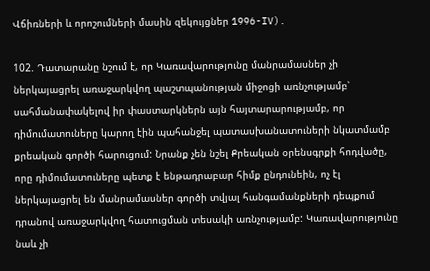Վճիռների և որոշումների մասին զեկույցներ 1996-IV).

102. Դատարանը նշում է, որ Կառավարությունը մանրամասներ չի ներկայացրել առաջարկվող պաշտպանության միջոցի առնչությամբ՝ սահմանափակելով իր փաստարկներն այն հայտարարությամբ, որ դիմումատուները կարող էին պահանջել պատասխանատուների նկատմամբ քրեական գործի հարուցում: Նրանք չեն նշել Քրեական օրենսգրքի հոդվածը, որը դիմումատուները պետք է ենթադրաբար հիմք ընդունեին, ոչ էլ ներկայացրել են մանրամասներ գործի տվյալ հանգամանքների դեպքում դրանով առաջարկվող հատուցման տեսակի առնչությամբ: Կառավարությունը նաև չի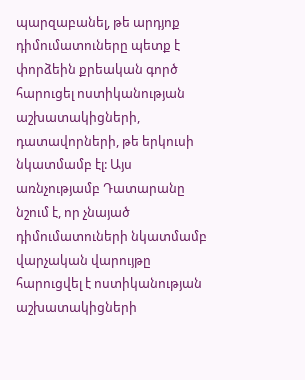պարզաբանել, թե արդյոք դիմումատուները պետք է փորձեին քրեական գործ հարուցել ոստիկանության աշխատակիցների, դատավորների, թե երկուսի նկատմամբ էլ: Այս առնչությամբ Դատարանը նշում է, որ չնայած դիմումատուների նկատմամբ վարչական վարույթը հարուցվել է ոստիկանության աշխատակիցների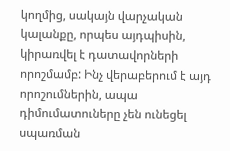կողմից, սակայն վարչական կալանքը, որպես այդպիսին, կիրառվել է դատավորների որոշմամբ: Ինչ վերաբերում է այդ որոշումներին, ապա դիմումատուները չեն ունեցել սպառման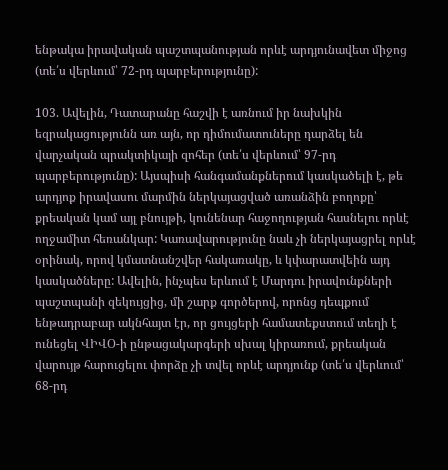ենթակա իրավական պաշտպանության որևէ արդյունավետ միջոց (տե՛ս վերևում՝ 72-րդ պարբերությունը):

103. Ավելին, Դատարանը հաշվի է առնում իր նախկին եզրակացությունն առ այն, որ դիմումատուները դարձել են վարչական պրակտիկայի զոհեր (տե՛ս վերևում՝ 97-րդ պարբերությունը): Այսպիսի հանգամանքներում կասկածելի է, թե արդյոք իրավասու մարմին ներկայացված առանձին բողոքը՝ քրեական կամ այլ բնույթի, կունենար հաջողության հասնելու որևէ ողջամիտ հեռանկար: Կառավարությունը նաև չի ներկայացրել որևէ օրինակ, որով կմատնանշվեր հակառակը, և կփարատվեին այդ կասկածները: Ավելին, ինչպես երևում է Մարդու իրավունքների պաշտպանի զեկույցից, մի շարք գործերով, որոնց դեպքում ենթադրաբար ակնհայտ էր, որ ցույցերի համատեքստում տեղի է ունեցել ՎԻՎՕ-ի ընթացակարգերի սխալ կիրառում, քրեական վարույթ հարուցելու փորձը չի տվել որևէ արդյունք (տե՛ս վերևում՝ 68-րդ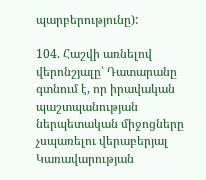պարբերությունը):

104. Հաշվի առնելով վերոնշյալը՝ Դատարանը գտնում է, որ իրավական պաշտպանության ներպետական միջոցները չսպառելու վերաբերյալ Կառավարության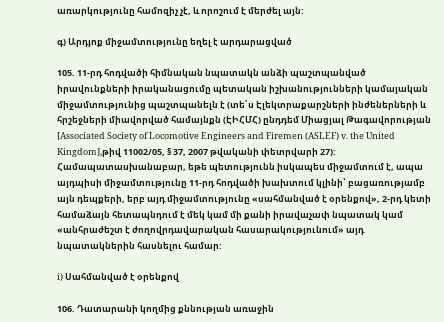առարկությունը համոզիչ չէ, և որոշում է մերժել այն:

գ) Արդյոք միջամտությունը եղել է արդարացված

105. 11-րդ հոդվածի հիմնական նպատակն անձի պաշտպանված իրավունքների իրականացումը պետական իշխանությունների կամայական միջամտությունից պաշտպանելն է (տե՛ս Էլեկտրաքարշների ինժեներների և հրշեջների միավորված համայնքն (ԷԻՀՄՀ) ընդդեմ Միացյալ Թագավորության [Associated Society of Locomotive Engineers and Firemen (ASLEF) v. the United Kingdom],թիվ 11002/05, § 37, 2007 թվականի փետրվարի 27): Համապատասխանաբար, եթե պետությունն իսկապես միջամտում է, ապա այդպիսի միջամտությունը 11-րդ հոդվածի խախտում կլինի՝ բացառությամբ այն դեպքերի, երբ այդ միջամտությունը «սահմանված է օրենքով», 2-րդ կետի համաձայն հետապնդում է մեկ կամ մի քանի իրավաչափ նպատակ կամ «անհրաժեշտ է ժողովրդավարական հասարակությունում» այդ նպատակներին հասնելու համար:

i) Սահմանված է օրենքով

106. Դատարանի կողմից քննության առաջին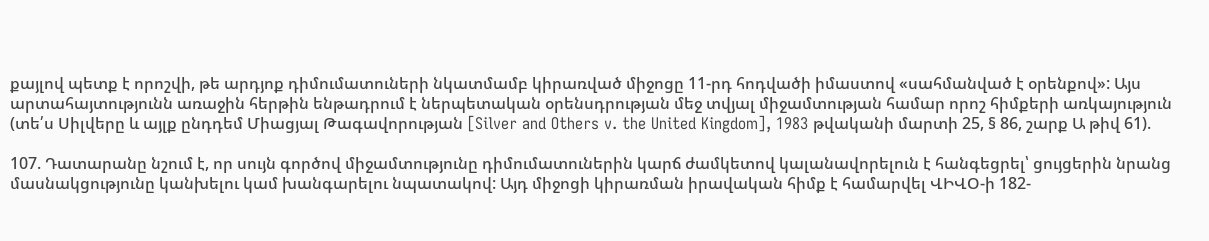քայլով պետք է որոշվի, թե արդյոք դիմումատուների նկատմամբ կիրառված միջոցը 11-րդ հոդվածի իմաստով «սահմանված է օրենքով»: Այս արտահայտությունն առաջին հերթին ենթադրում է ներպետական օրենսդրության մեջ տվյալ միջամտության համար որոշ հիմքերի առկայություն (տե՛ս Սիլվերը և այլք ընդդեմ Միացյալ Թագավորության [Silver and Others v. the United Kingdom], 1983 թվականի մարտի 25, § 86, շարք Ա թիվ 61).

107. Դատարանը նշում է, որ սույն գործով միջամտությունը դիմումատուներին կարճ ժամկետով կալանավորելուն է հանգեցրել՝ ցույցերին նրանց մասնակցությունը կանխելու կամ խանգարելու նպատակով: Այդ միջոցի կիրառման իրավական հիմք է համարվել ՎԻՎՕ-ի 182-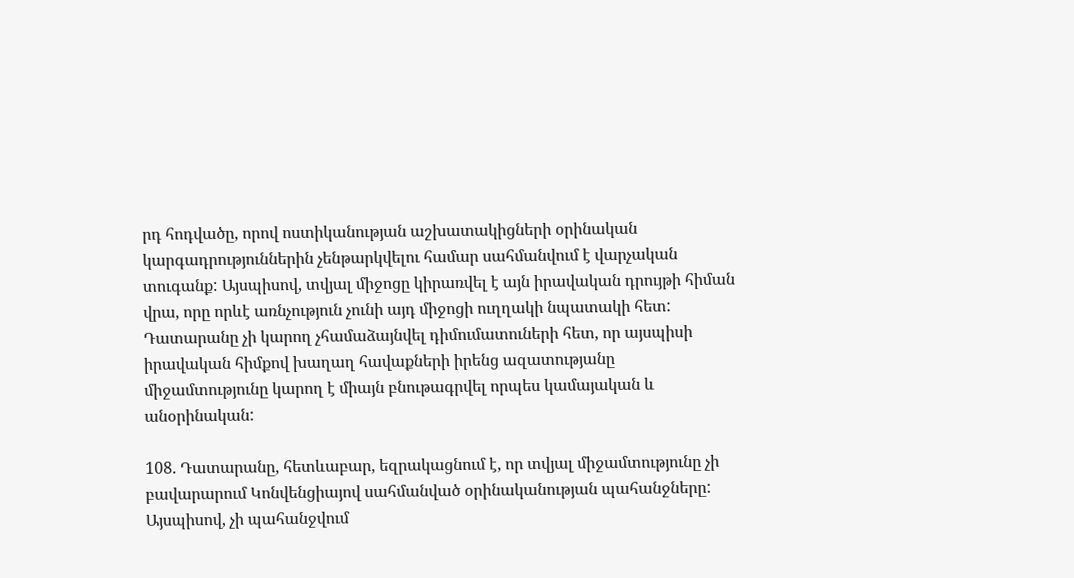րդ հոդվածը, որով ոստիկանության աշխատակիցների օրինական կարգադրություններին չենթարկվելու համար սահմանվում է վարչական տուգանք: Այսպիսով, տվյալ միջոցը կիրառվել է այն իրավական դրույթի հիման վրա, որը որևէ առնչություն չունի այդ միջոցի ուղղակի նպատակի հետ: Դատարանը չի կարող չհամաձայնվել դիմումատուների հետ, որ այսպիսի իրավական հիմքով խաղաղ հավաքների իրենց ազատությանը միջամտությունը կարող է միայն բնութագրվել որպես կամայական և անօրինական:

108. Դատարանը, հետևաբար, եզրակացնում է, որ տվյալ միջամտությունը չի բավարարում Կոնվենցիայով սահմանված օրինականության պահանջները: Այսպիսով, չի պահանջվում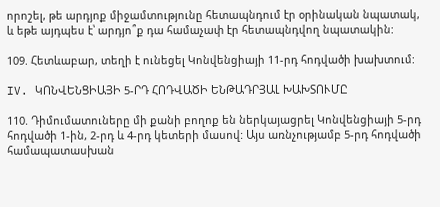որոշել, թե արդյոք միջամտությունը հետապնդում էր օրինական նպատակ, և եթե այդպես է՝ արդյո՞ք դա համաչափ էր հետապնդվող նպատակին:

109. Հետևաբար, տեղի է ունեցել Կոնվենցիայի 11-րդ հոդվածի խախտում:

IV. ԿՈՆՎԵՆՑԻԱՅԻ 5-ՐԴ ՀՈԴՎԱԾԻ ԵՆԹԱԴՐՅԱԼ ԽԱԽՏՈՒՄԸ

110. Դիմումատուները մի քանի բողոք են ներկայացրել Կոնվենցիայի 5-րդ հոդվածի 1-ին, 2-րդ և 4-րդ կետերի մասով: Այս առնչությամբ 5-րդ հոդվածի համապատասխան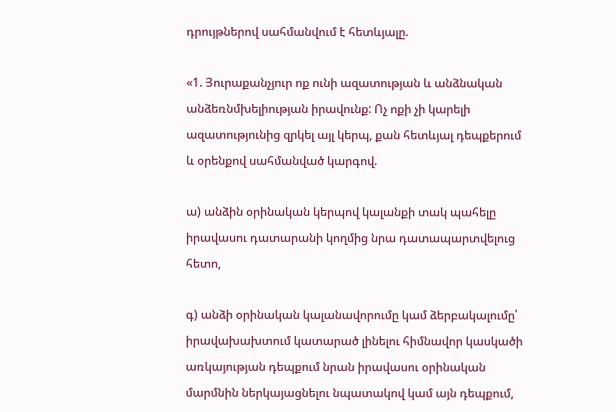դրույթներով սահմանվում է հետևյալը.

«1. Յուրաքանչյուր ոք ունի ազատության և անձնական անձեռնմխելիության իրավունք: Ոչ ոքի չի կարելի ազատությունից զրկել այլ կերպ, քան հետևյալ դեպքերում և օրենքով սահմանված կարգով.

ա) անձին օրինական կերպով կալանքի տակ պահելը իրավասու դատարանի կողմից նրա դատապարտվելուց հետո,

գ) անձի օրինական կալանավորումը կամ ձերբակալումը՝ իրավախախտում կատարած լինելու հիմնավոր կասկածի առկայության դեպքում նրան իրավասու օրինական մարմնին ներկայացնելու նպատակով կամ այն դեպքում,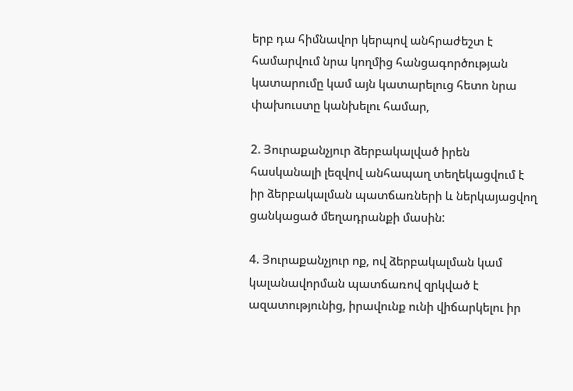երբ դա հիմնավոր կերպով անհրաժեշտ է համարվում նրա կողմից հանցագործության կատարումը կամ այն կատարելուց հետո նրա փախուստը կանխելու համար,

2. Յուրաքանչյուր ձերբակալված իրեն հասկանալի լեզվով անհապաղ տեղեկացվում է իր ձերբակալման պատճառների և ներկայացվող ցանկացած մեղադրանքի մասին:

4. Յուրաքանչյուր ոք, ով ձերբակալման կամ կալանավորման պատճառով զրկված է ազատությունից, իրավունք ունի վիճարկելու իր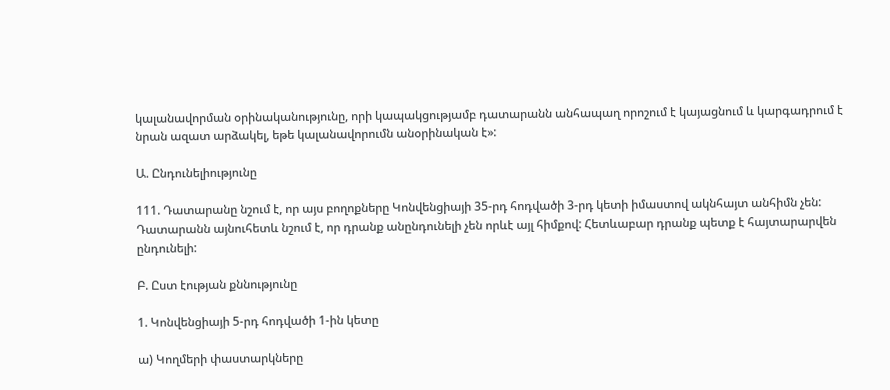կալանավորման օրինականությունը, որի կապակցությամբ դատարանն անհապաղ որոշում է կայացնում և կարգադրում է նրան ազատ արձակել, եթե կալանավորումն անօրինական է»:

Ա. Ընդունելիությունը

111. Դատարանը նշում է, որ այս բողոքները Կոնվենցիայի 35-րդ հոդվածի 3-րդ կետի իմաստով ակնհայտ անհիմն չեն: Դատարանն այնուհետև նշում է, որ դրանք անընդունելի չեն որևէ այլ հիմքով: Հետևաբար դրանք պետք է հայտարարվեն ընդունելի:

Բ. Ըստ էության քննությունը

1. Կոնվենցիայի 5-րդ հոդվածի 1-ին կետը

ա) Կողմերի փաստարկները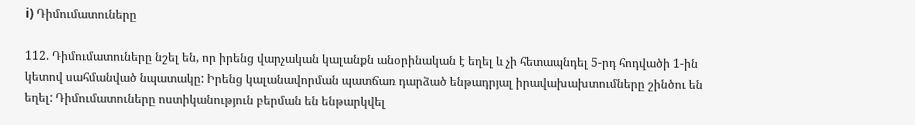i) Դիմումատուները

112. Դիմումատուները նշել են, որ իրենց վարչական կալանքն անօրինական է եղել և չի հետապնդել 5-րդ հոդվածի 1-ին կետով սահմանված նպատակը: Իրենց կալանավորման պատճառ դարձած ենթադրյալ իրավախախտումները շինծու են եղել: Դիմումատուները ոստիկանություն բերման են ենթարկվել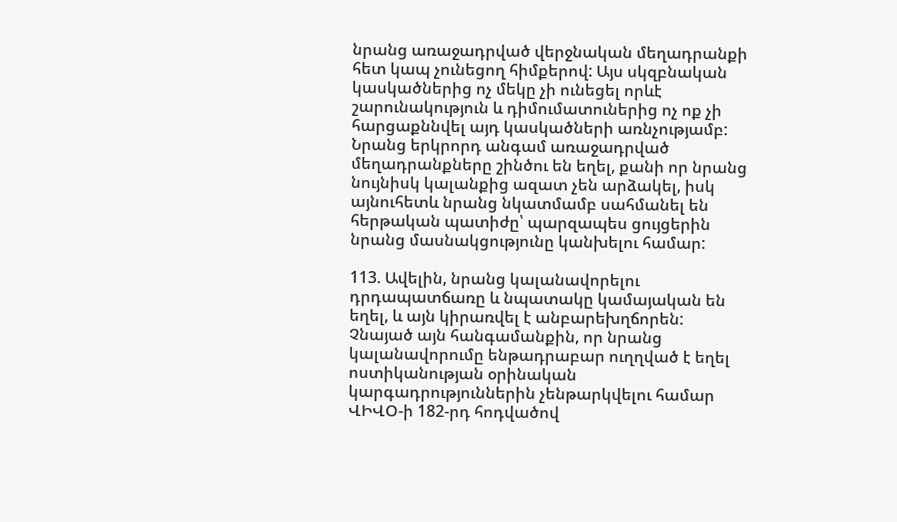նրանց առաջադրված վերջնական մեղադրանքի հետ կապ չունեցող հիմքերով: Այս սկզբնական կասկածներից ոչ մեկը չի ունեցել որևէ շարունակություն և դիմումատուներից ոչ ոք չի հարցաքննվել այդ կասկածների առնչությամբ: Նրանց երկրորդ անգամ առաջադրված մեղադրանքները շինծու են եղել, քանի որ նրանց նույնիսկ կալանքից ազատ չեն արձակել, իսկ այնուհետև նրանց նկատմամբ սահմանել են հերթական պատիժը՝ պարզապես ցույցերին նրանց մասնակցությունը կանխելու համար:

113. Ավելին, նրանց կալանավորելու դրդապատճառը և նպատակը կամայական են եղել, և այն կիրառվել է անբարեխղճորեն: Չնայած այն հանգամանքին, որ նրանց կալանավորումը ենթադրաբար ուղղված է եղել ոստիկանության օրինական կարգադրություններին չենթարկվելու համար ՎԻՎՕ-ի 182-րդ հոդվածով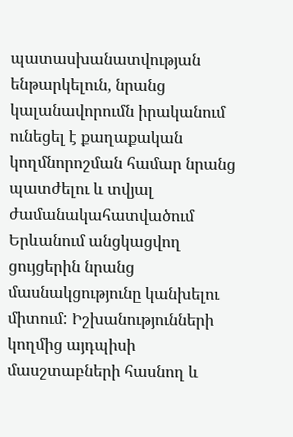պատասխանատվության ենթարկելուն, նրանց կալանավորումն իրականում ունեցել է քաղաքական կողմնորոշման համար նրանց պատժելու և տվյալ ժամանակահատվածում Երևանում անցկացվող ցույցերին նրանց մասնակցությունը կանխելու միտում: Իշխանությունների կողմից այդպիսի մասշտաբների հասնող և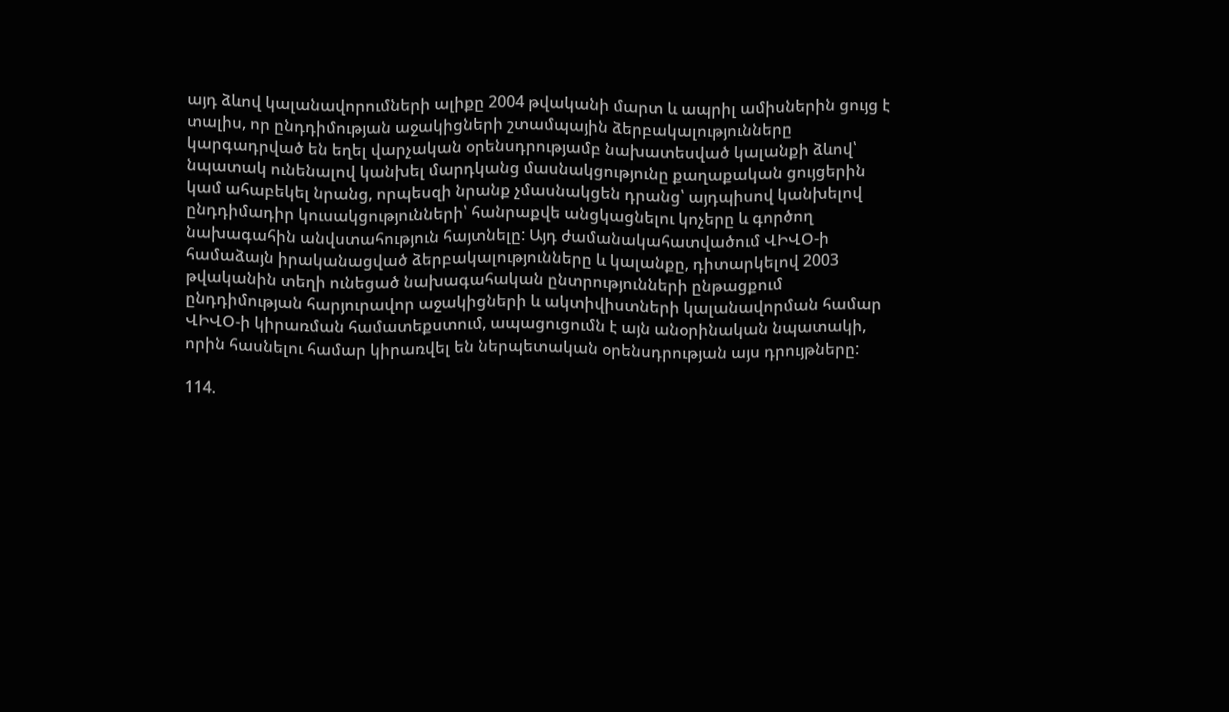այդ ձևով կալանավորումների ալիքը 2004 թվականի մարտ և ապրիլ ամիսներին ցույց է տալիս, որ ընդդիմության աջակիցների շտամպային ձերբակալությունները կարգադրված են եղել վարչական օրենսդրությամբ նախատեսված կալանքի ձևով՝ նպատակ ունենալով կանխել մարդկանց մասնակցությունը քաղաքական ցույցերին կամ ահաբեկել նրանց, որպեսզի նրանք չմասնակցեն դրանց՝ այդպիսով կանխելով ընդդիմադիր կուսակցությունների՝ հանրաքվե անցկացնելու կոչերը և գործող նախագահին անվստահություն հայտնելը: Այդ ժամանակահատվածում ՎԻՎՕ-ի համաձայն իրականացված ձերբակալությունները և կալանքը, դիտարկելով 2003 թվականին տեղի ունեցած նախագահական ընտրությունների ընթացքում ընդդիմության հարյուրավոր աջակիցների և ակտիվիստների կալանավորման համար ՎԻՎՕ-ի կիրառման համատեքստում, ապացուցումն է այն անօրինական նպատակի, որին հասնելու համար կիրառվել են ներպետական օրենսդրության այս դրույթները:

114.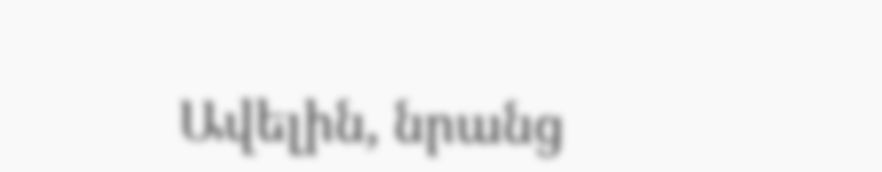Ավելին, նրանց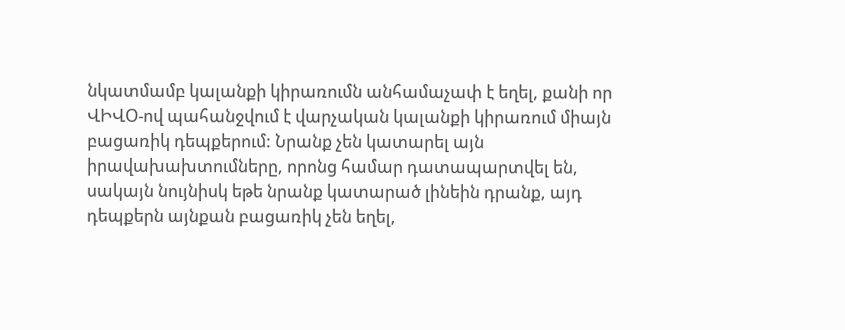նկատմամբ կալանքի կիրառումն անհամաչափ է եղել, քանի որ ՎԻՎՕ-ով պահանջվում է վարչական կալանքի կիրառում միայն բացառիկ դեպքերում: Նրանք չեն կատարել այն իրավախախտումները, որոնց համար դատապարտվել են, սակայն նույնիսկ եթե նրանք կատարած լինեին դրանք, այդ դեպքերն այնքան բացառիկ չեն եղել,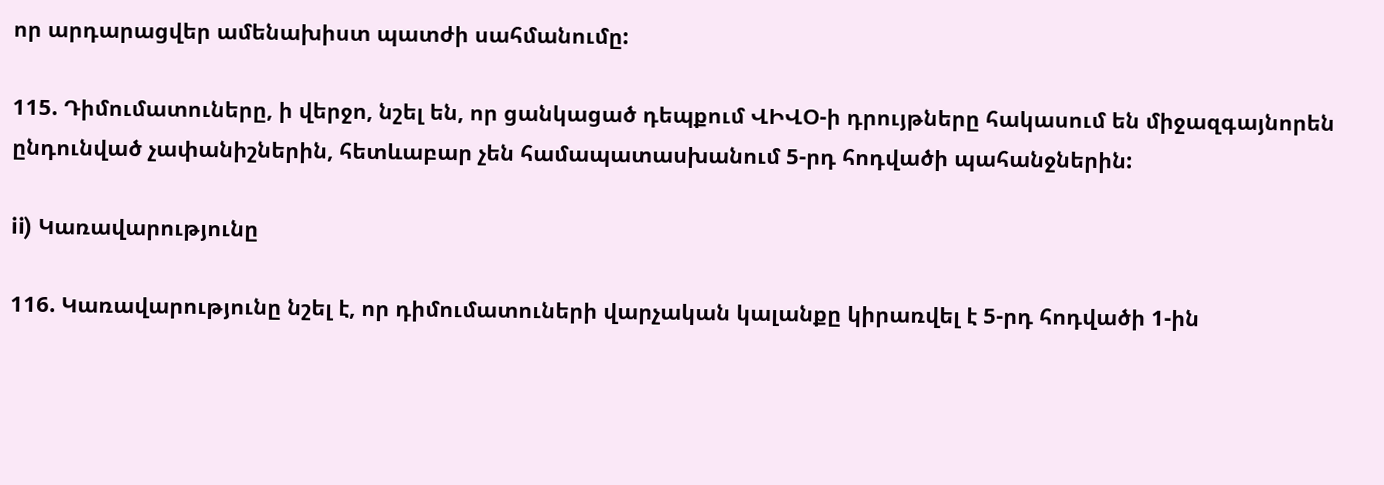որ արդարացվեր ամենախիստ պատժի սահմանումը:

115. Դիմումատուները, ի վերջո, նշել են, որ ցանկացած դեպքում ՎԻՎՕ-ի դրույթները հակասում են միջազգայնորեն ընդունված չափանիշներին, հետևաբար չեն համապատասխանում 5-րդ հոդվածի պահանջներին:

ii) Կառավարությունը

116. Կառավարությունը նշել է, որ դիմումատուների վարչական կալանքը կիրառվել է 5-րդ հոդվածի 1-ին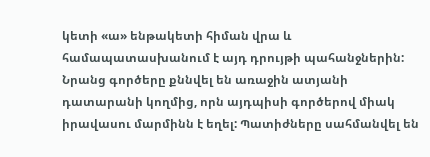կետի «ա» ենթակետի հիման վրա և համապատասխանում է այդ դրույթի պահանջներին: Նրանց գործերը քննվել են առաջին ատյանի դատարանի կողմից, որն այդպիսի գործերով միակ իրավասու մարմինն է եղել: Պատիժները սահմանվել են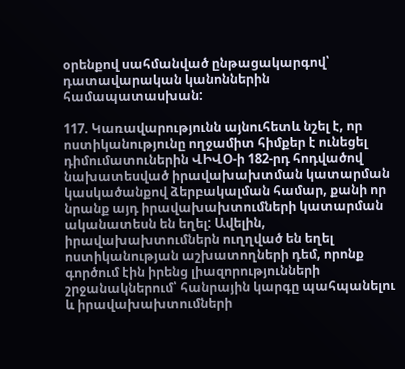օրենքով սահմանված ընթացակարգով՝ դատավարական կանոններին համապատասխան:

117. Կառավարությունն այնուհետև նշել է, որ ոստիկանությունը ողջամիտ հիմքեր է ունեցել դիմումատուներին ՎԻՎՕ-ի 182-րդ հոդվածով նախատեսված իրավախախտման կատարման կասկածանքով ձերբակալման համար, քանի որ նրանք այդ իրավախախտումների կատարման ականատեսն են եղել: Ավելին, իրավախախտումներն ուղղված են եղել ոստիկանության աշխատողների դեմ, որոնք գործում էին իրենց լիազորությունների շրջանակներում՝ հանրային կարգը պահպանելու և իրավախախտումների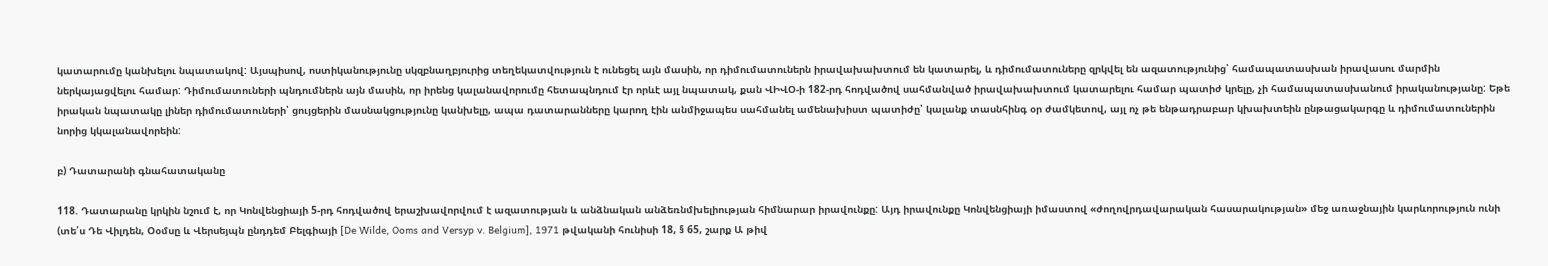կատարումը կանխելու նպատակով: Այսպիսով, ոստիկանությունը սկզբնաղբյուրից տեղեկատվություն է ունեցել այն մասին, որ դիմումատուներն իրավախախտում են կատարել, և դիմումատուները զրկվել են ազատությունից՝ համապատասխան իրավասու մարմին ներկայացվելու համար: Դիմումատուների պնդումներն այն մասին, որ իրենց կալանավորումը հետապնդում էր որևէ այլ նպատակ, քան ՎԻՎՕ-ի 182-րդ հոդվածով սահմանված իրավախախտում կատարելու համար պատիժ կրելը, չի համապատասխանում իրականությանը: Եթե իրական նպատակը լիներ դիմումատուների՝ ցույցերին մասնակցությունը կանխելը, ապա դատարանները կարող էին անմիջապես սահմանել ամենախիստ պատիժը՝ կալանք տասնհինգ օր ժամկետով, այլ ոչ թե ենթադրաբար կխախտեին ընթացակարգը և դիմումատուներին նորից կկալանավորեին:

բ) Դատարանի գնահատականը

118. Դատարանը կրկին նշում է, որ Կոնվենցիայի 5-րդ հոդվածով երաշխավորվում է ազատության և անձնական անձեռնմխելիության հիմնարար իրավունքը: Այդ իրավունքը Կոնվենցիայի իմաստով «ժողովրդավարական հասարակության» մեջ առաջնային կարևորություն ունի (տե՛ս Դե Վիլդեն, Օօմսը և Վերսեյպն ընդդեմ Բելգիայի [De Wilde, Ooms and Versyp v. Belgium], 1971 թվականի հունիսի 18, § 65, շարք Ա թիվ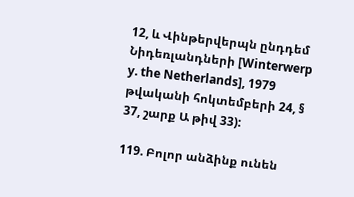12, և Վինթերվերպն ընդդեմ Նիդեռլանդների [Winterwerp y. the Netherlands], 1979 թվականի հոկտեմբերի 24, § 37, շարք Ա թիվ 33):

119. Բոլոր անձինք ունեն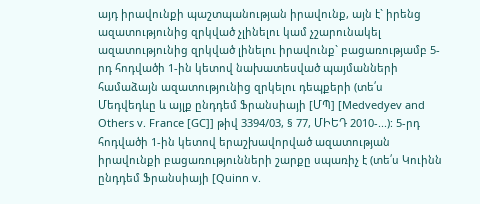այդ իրավունքի պաշտպանության իրավունք, այն է` իրենց ազատությունից զրկված չլինելու կամ չշարունակել ազատությունից զրկված լինելու իրավունք` բացառությամբ 5-րդ հոդվածի 1-ին կետով նախատեսված պայմանների համաձայն ազատությունից զրկելու դեպքերի (տե՛ս Մեդվեդևը և այլք ընդդեմ Ֆրանսիայի [ՄՊ] [Medvedyev and Others v. France [GC]] թիվ 3394/03, § 77, ՄԻԵԴ 2010-...): 5-րդ հոդվածի 1-ին կետով երաշխավորված ազատության իրավունքի բացառությունների շարքը սպառիչ է (տե՛ս Կուինն ընդդեմ Ֆրանսիայի [Quinn v.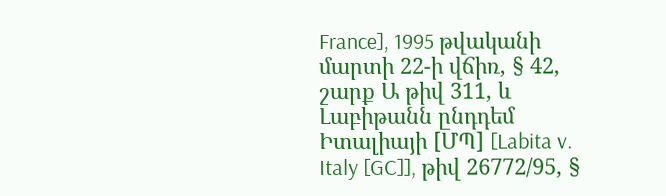France], 1995 թվականի մարտի 22-ի վճիռ, § 42, շարք Ա թիվ 311, և Լաբիթանն ընդդեմ Իտալիայի [ՄՊ] [Labita v. Italy [GC]], թիվ 26772/95, §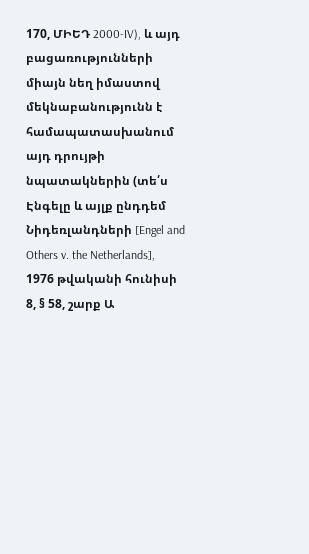170, ՄԻԵԴ 2000-IV), և այդ բացառությունների միայն նեղ իմաստով մեկնաբանությունն է համապատասխանում այդ դրույթի նպատակներին (տե՛ս Էնգելը և այլք ընդդեմ Նիդեռլանդների [Engel and Others v. the Netherlands], 1976 թվականի հունիսի 8, § 58, շարք Ա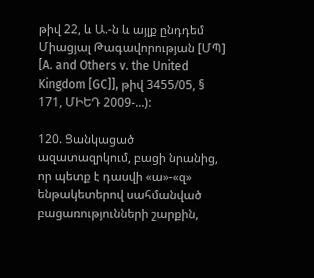թիվ 22, և Ա.-ն և այլք ընդդեմ Միացյալ Թագավորության [ՄՊ] [A. and Others v. the United Kingdom [GC]], թիվ 3455/05, § 171, ՄԻԵԴ 2009-...):

120. Ցանկացած ազատազրկում, բացի նրանից, որ պետք է դասվի «ա»-«զ» ենթակետերով սահմանված բացառությունների շարքին,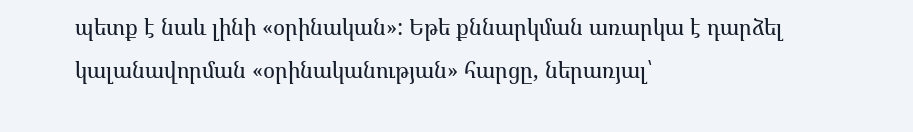պետք է նաև լինի «օրինական»: Եթե քննարկման առարկա է դարձել կալանավորման «օրինականության» հարցը, ներառյալ՝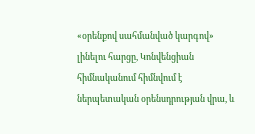«օրենքով սահմանված կարգով» լինելու հարցը, Կոնվենցիան հիմնականում հիմնվում է ներպետական օրենսդրության վրա, և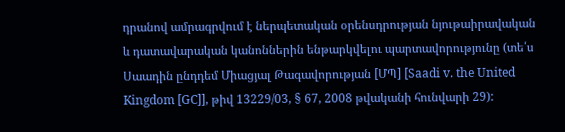դրանով ամրագրվում է ներպետական օրենսդրության նյութաիրավական և դատավարական կանոններին ենթարկվելու պարտավորությունը (տե՛ս Սաադին ընդդեմ Միացյալ Թագավորության [ՄՊ] [Saadi v. the United Kingdom [GC]], թիվ 13229/03, § 67, 2008 թվականի հունվարի 29):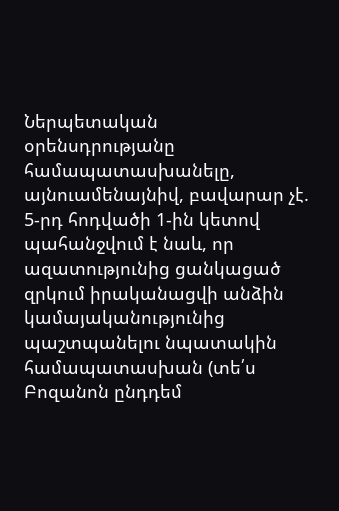Ներպետական օրենսդրությանը համապատասխանելը, այնուամենայնիվ, բավարար չէ. 5-րդ հոդվածի 1-ին կետով պահանջվում է նաև, որ ազատությունից ցանկացած զրկում իրականացվի անձին կամայականությունից պաշտպանելու նպատակին համապատասխան (տե՛ս Բոզանոն ընդդեմ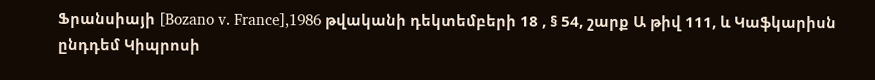Ֆրանսիայի [Bozano v. France],1986 թվականի դեկտեմբերի 18 , § 54, շարք Ա թիվ 111, և Կաֆկարիսն ընդդեմ Կիպրոսի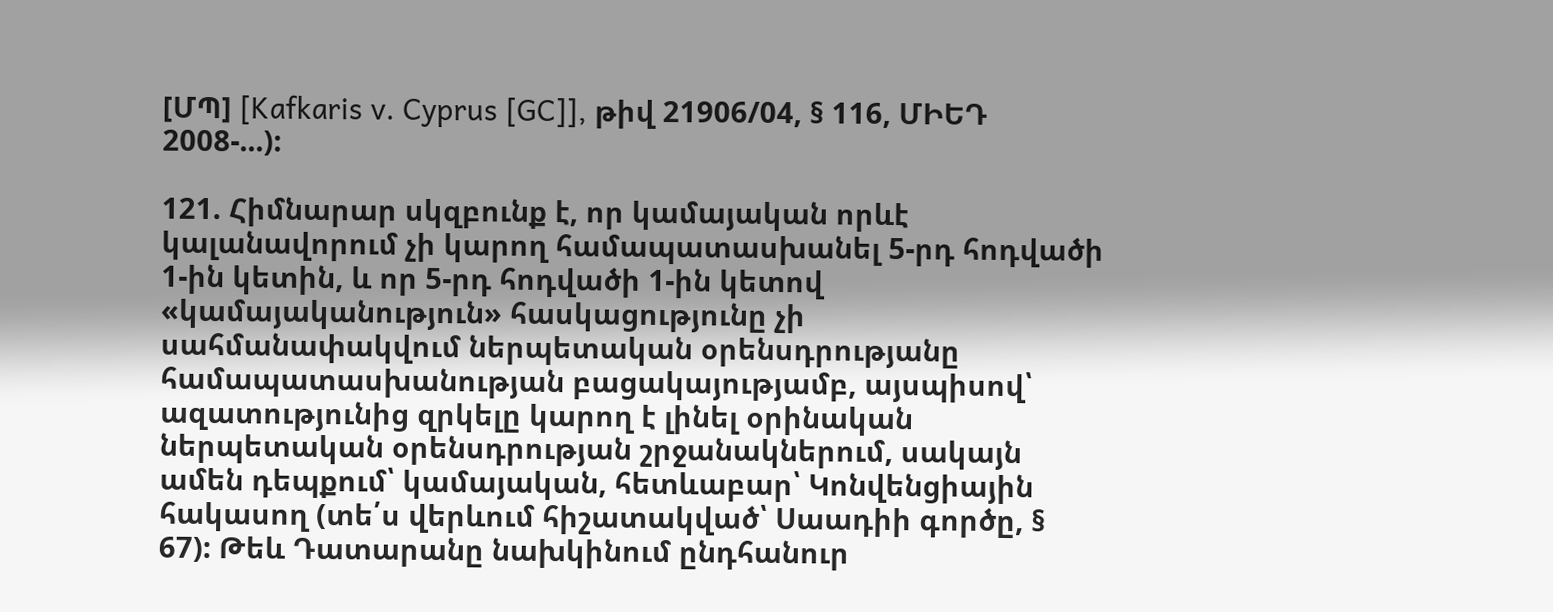[ՄՊ] [Kafkaris v. Cyprus [GC]], թիվ 21906/04, § 116, ՄԻԵԴ 2008-...):

121. Հիմնարար սկզբունք է, որ կամայական որևէ կալանավորում չի կարող համապատասխանել 5-րդ հոդվածի 1-ին կետին, և որ 5-րդ հոդվածի 1-ին կետով «կամայականություն» հասկացությունը չի սահմանափակվում ներպետական օրենսդրությանը համապատասխանության բացակայությամբ, այսպիսով՝ ազատությունից զրկելը կարող է լինել օրինական ներպետական օրենսդրության շրջանակներում, սակայն ամեն դեպքում՝ կամայական, հետևաբար՝ Կոնվենցիային հակասող (տե՛ս վերևում հիշատակված՝ Սաադիի գործը, § 67): Թեև Դատարանը նախկինում ընդհանուր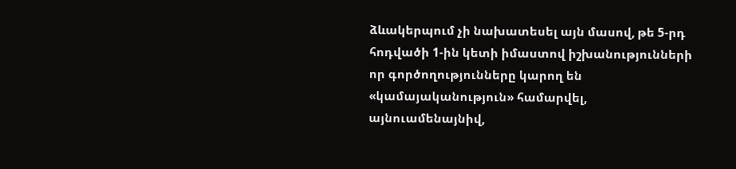ձևակերպում չի նախատեսել այն մասով, թե 5-րդ հոդվածի 1-ին կետի իմաստով իշխանությունների որ գործողությունները կարող են «կամայականություն» համարվել, այնուամենայնիվ,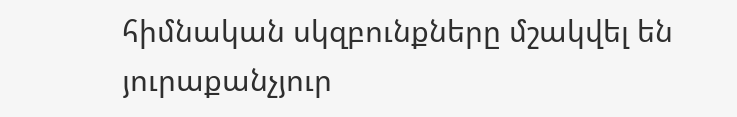հիմնական սկզբունքները մշակվել են յուրաքանչյուր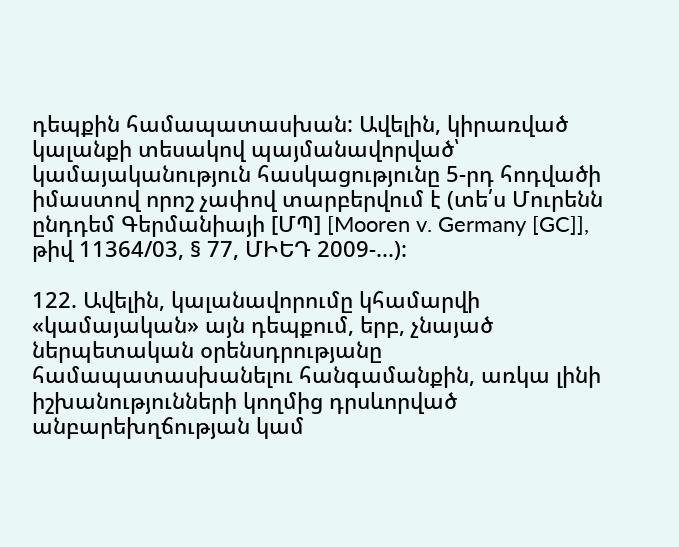դեպքին համապատասխան: Ավելին, կիրառված կալանքի տեսակով պայմանավորված՝ կամայականություն հասկացությունը 5-րդ հոդվածի իմաստով որոշ չափով տարբերվում է (տե՛ս Մուրենն ընդդեմ Գերմանիայի [ՄՊ] [Mooren v. Germany [GC]], թիվ 11364/03, § 77, ՄԻԵԴ 2009-...):

122. Ավելին, կալանավորումը կհամարվի «կամայական» այն դեպքում, երբ, չնայած ներպետական օրենսդրությանը համապատասխանելու հանգամանքին, առկա լինի իշխանությունների կողմից դրսևորված անբարեխղճության կամ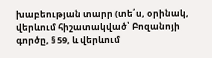խաբեության տարր (տե՛ս, օրինակ, վերևում հիշատակված՝ Բոզանոյի գործը, § 59, և վերևում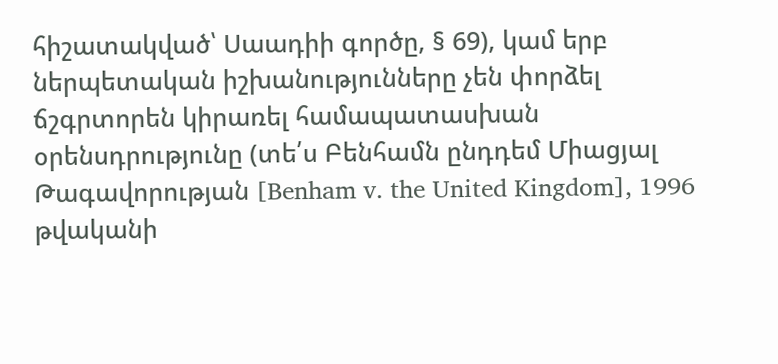հիշատակված՝ Սաադիի գործը, § 69), կամ երբ ներպետական իշխանությունները չեն փորձել ճշգրտորեն կիրառել համապատասխան օրենսդրությունը (տե՛ս Բենհամն ընդդեմ Միացյալ Թագավորության [Benham v. the United Kingdom], 1996 թվականի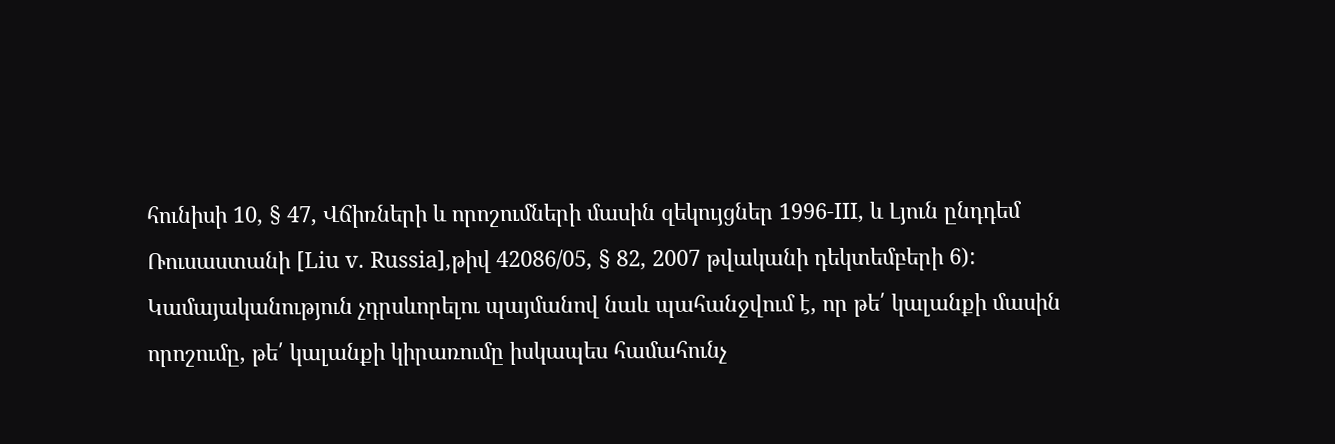հունիսի 10, § 47, Վճիռների և որոշումների մասին զեկույցներ 1996-III, և Լյուն ընդդեմ Ռուսաստանի [Liu v. Russia],թիվ 42086/05, § 82, 2007 թվականի դեկտեմբերի 6): Կամայականություն չդրսևորելու պայմանով նաև պահանջվում է, որ թե՛ կալանքի մասին որոշումը, թե՛ կալանքի կիրառումը իսկապես համահունչ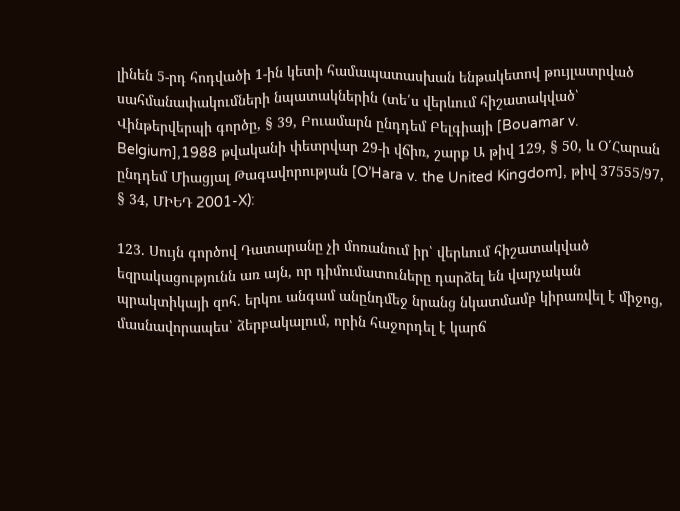լինեն 5-րդ հոդվածի 1-ին կետի համապատասխան ենթակետով թույլատրված սահմանափակումների նպատակներին (տե՛ս վերևում հիշատակված՝ Վինթերվերպի գործը, § 39, Բուամարն ընդդեմ Բելգիայի [Bouamar v. Belgium],1988 թվականի փետրվար 29-ի վճիռ, շարք Ա թիվ 129, § 50, և Օ՛Հարան ընդդեմ Միացյալ Թագավորության [O’Hara v. the United Kingdom], թիվ 37555/97, § 34, ՄԻԵԴ 2001-X):

123. Սույն գործով Դատարանը չի մոռանում իր՝ վերևում հիշատակված եզրակացությունն առ այն, որ դիմումատուները դարձել են վարչական պրակտիկայի զոհ. երկու անգամ անընդմեջ նրանց նկատմամբ կիրառվել է միջոց, մասնավորապես՝ ձերբակալում, որին հաջորդել է կարճ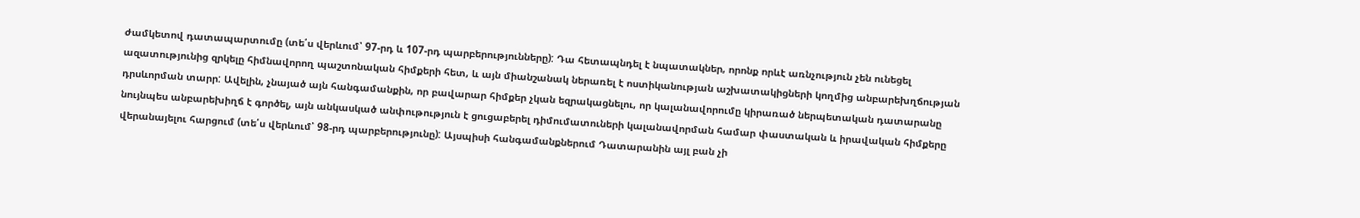ժամկետով դատապարտումը (տե՛ս վերևում՝ 97-րդ և 107-րդ պարբերությունները): Դա հետապնդել է նպատակներ, որոնք որևէ առնչություն չեն ունեցել ազատությունից զրկելը հիմնավորող պաշտոնական հիմքերի հետ, և այն միանշանակ ներառել է ոստիկանության աշխատակիցների կողմից անբարեխղճության դրսևորման տարր: Ավելին, չնայած այն հանգամանքին, որ բավարար հիմքեր չկան եզրակացնելու, որ կալանավորումը կիրառած ներպետական դատարանը նույնպես անբարեխիղճ է գործել, այն անկասկած անփութություն է ցուցաբերել դիմումատուների կալանավորման համար փաստական և իրավական հիմքերը վերանայելու հարցում (տե՛ս վերևում՝ 98-րդ պարբերությունը): Այսպիսի հանգամանքներում Դատարանին այլ բան չի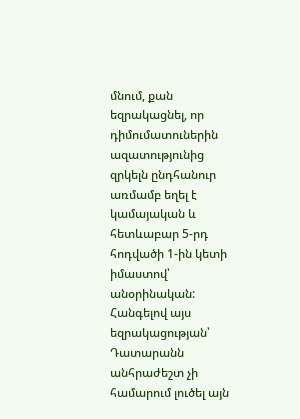մնում, քան եզրակացնել, որ դիմումատուներին ազատությունից զրկելն ընդհանուր առմամբ եղել է կամայական և հետևաբար 5-րդ հոդվածի 1-ին կետի իմաստով՝ անօրինական: Հանգելով այս եզրակացության՝ Դատարանն անհրաժեշտ չի համարում լուծել այն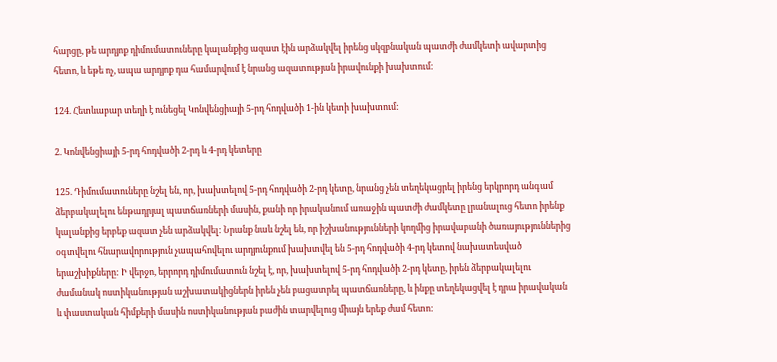հարցը, թե արդյոք դիմումատուները կալանքից ազատ էին արձակվել իրենց սկզբնական պատժի ժամկետի ավարտից հետո, և եթե ոչ, ապա արդյոք դա համարվում է նրանց ազատության իրավունքի խախտում:

124. Հետևաբար տեղի է ունեցել Կոնվենցիայի 5-րդ հոդվածի 1-ին կետի խախտում:

2. Կոնվենցիայի 5-րդ հոդվածի 2-րդ և 4-րդ կետերը

125. Դիմումատուները նշել են, որ, խախտելով 5-րդ հոդվածի 2-րդ կետը, նրանց չեն տեղեկացրել իրենց երկրորդ անգամ ձերբակալելու ենթադրյալ պատճառների մասին, քանի որ իրականում առաջին պատժի ժամկետը լրանալուց հետո իրենք կալանքից երբեք ազատ չեն արձակվել: Նրանք նաև նշել են, որ իշխանությունների կողմից իրավաբանի ծառայություններից օգտվելու հնարավորություն չապահովելու արդյունքում խախտվել են 5-րդ հոդվածի 4-րդ կետով նախատեսված երաշխիքները: Ի վերջո, երրորդ դիմումատուն նշել է, որ, խախտելով 5-րդ հոդվածի 2-րդ կետը, իրեն ձերբակալելու ժամանակ ոստիկանության աշխատակիցներն իրեն չեն բացատրել պատճառները, և ինքը տեղեկացվել է դրա իրավական և փաստական հիմքերի մասին ոստիկանության բաժին տարվելուց միայն երեք ժամ հետո: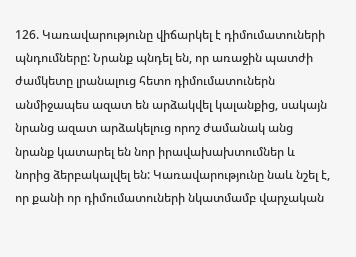126. Կառավարությունը վիճարկել է դիմումատուների պնդումները: Նրանք պնդել են, որ առաջին պատժի ժամկետը լրանալուց հետո դիմումատուներն անմիջապես ազատ են արձակվել կալանքից, սակայն նրանց ազատ արձակելուց որոշ ժամանակ անց նրանք կատարել են նոր իրավախախտումներ և նորից ձերբակալվել են: Կառավարությունը նաև նշել է, որ քանի որ դիմումատուների նկատմամբ վարչական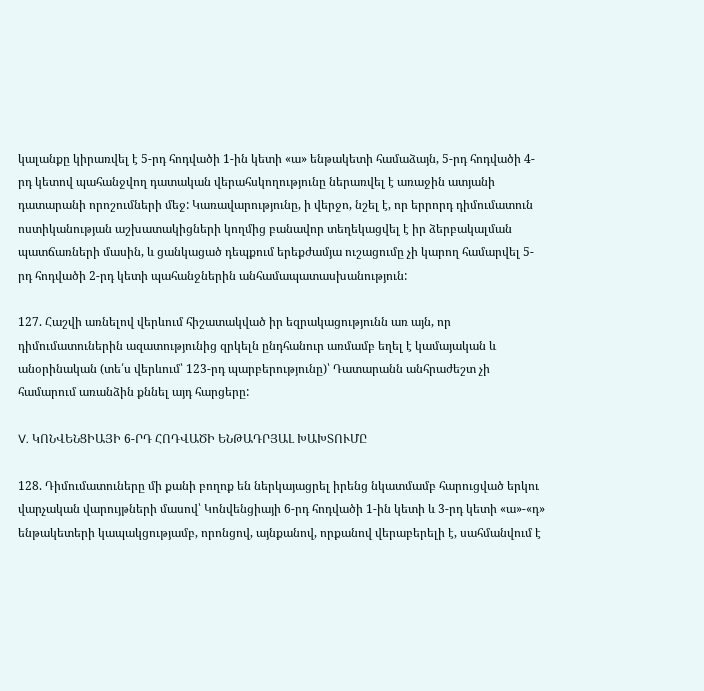կալանքը կիրառվել է 5-րդ հոդվածի 1-ին կետի «ա» ենթակետի համաձայն, 5-րդ հոդվածի 4-րդ կետով պահանջվող դատական վերահսկողությունը ներառվել է առաջին ատյանի դատարանի որոշումների մեջ: Կառավարությունը, ի վերջո, նշել է, որ երրորդ դիմումատուն ոստիկանության աշխատակիցների կողմից բանավոր տեղեկացվել է իր ձերբակալման պատճառների մասին, և ցանկացած դեպքում երեքժամյա ուշացումը չի կարող համարվել 5-րդ հոդվածի 2-րդ կետի պահանջներին անհամապատասխանություն:

127. Հաշվի առնելով վերևում հիշատակված իր եզրակացությունն առ այն, որ դիմումատուներին ազատությունից զրկելն ընդհանուր առմամբ եղել է կամայական և անօրինական (տե՛ս վերևում՝ 123-րդ պարբերությունը)՝ Դատարանն անհրաժեշտ չի համարում առանձին քննել այդ հարցերը:

V. ԿՈՆՎԵՆՑԻԱՅԻ 6-ՐԴ ՀՈԴՎԱԾԻ ԵՆԹԱԴՐՅԱԼ ԽԱԽՏՈՒՄԸ

128. Դիմումատուները մի քանի բողոք են ներկայացրել իրենց նկատմամբ հարուցված երկու վարչական վարույթների մասով՝ Կոնվենցիայի 6-րդ հոդվածի 1-ին կետի և 3-րդ կետի «ա»-«դ» ենթակետերի կապակցությամբ, որոնցով, այնքանով, որքանով վերաբերելի է, սահմանվում է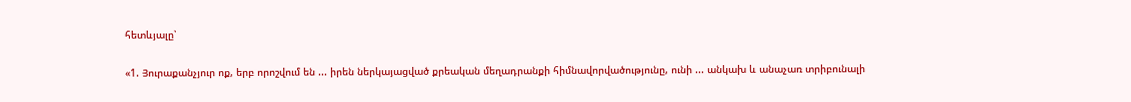հետևյալը՝

«1. Յուրաքանչյուր ոք, երբ որոշվում են ... իրեն ներկայացված քրեական մեղադրանքի հիմնավորվածությունը, ունի ... անկախ և անաչառ տրիբունալի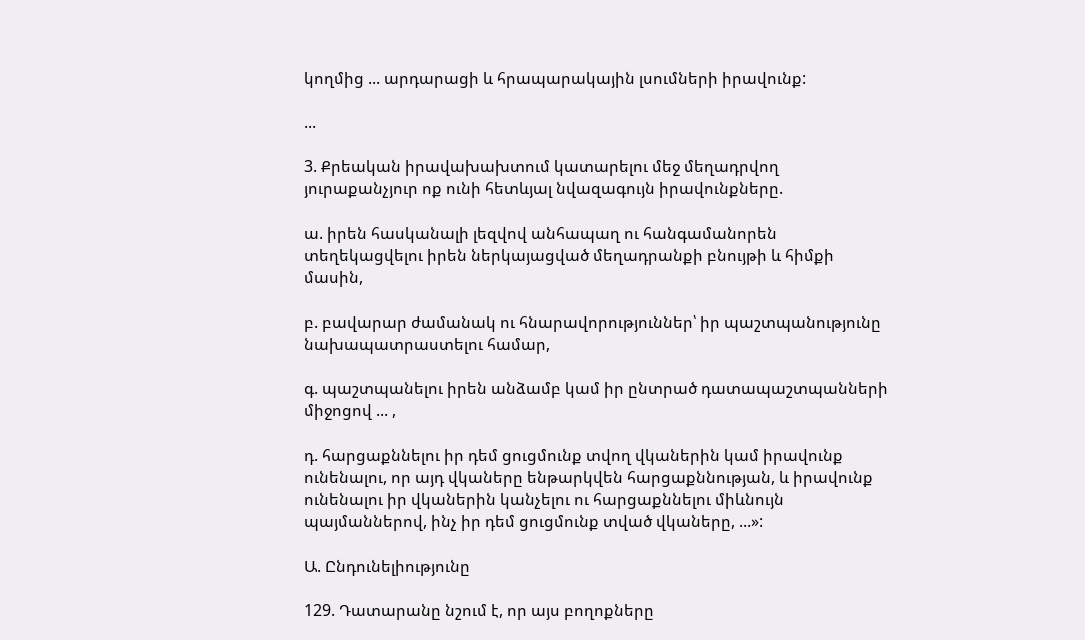կողմից ... արդարացի և հրապարակային լսումների իրավունք:

...

3. Քրեական իրավախախտում կատարելու մեջ մեղադրվող յուրաքանչյուր ոք ունի հետևյալ նվազագույն իրավունքները.

ա. իրեն հասկանալի լեզվով անհապաղ ու հանգամանորեն տեղեկացվելու իրեն ներկայացված մեղադրանքի բնույթի և հիմքի մասին,

բ. բավարար ժամանակ ու հնարավորություններ՝ իր պաշտպանությունը նախապատրաստելու համար,

գ. պաշտպանելու իրեն անձամբ կամ իր ընտրած դատապաշտպանների միջոցով ... ,

դ. հարցաքննելու իր դեմ ցուցմունք տվող վկաներին կամ իրավունք ունենալու, որ այդ վկաները ենթարկվեն հարցաքննության, և իրավունք ունենալու իր վկաներին կանչելու ու հարցաքննելու միևնույն պայմաններով, ինչ իր դեմ ցուցմունք տված վկաները, ...»:

Ա. Ընդունելիությունը

129. Դատարանը նշում է, որ այս բողոքները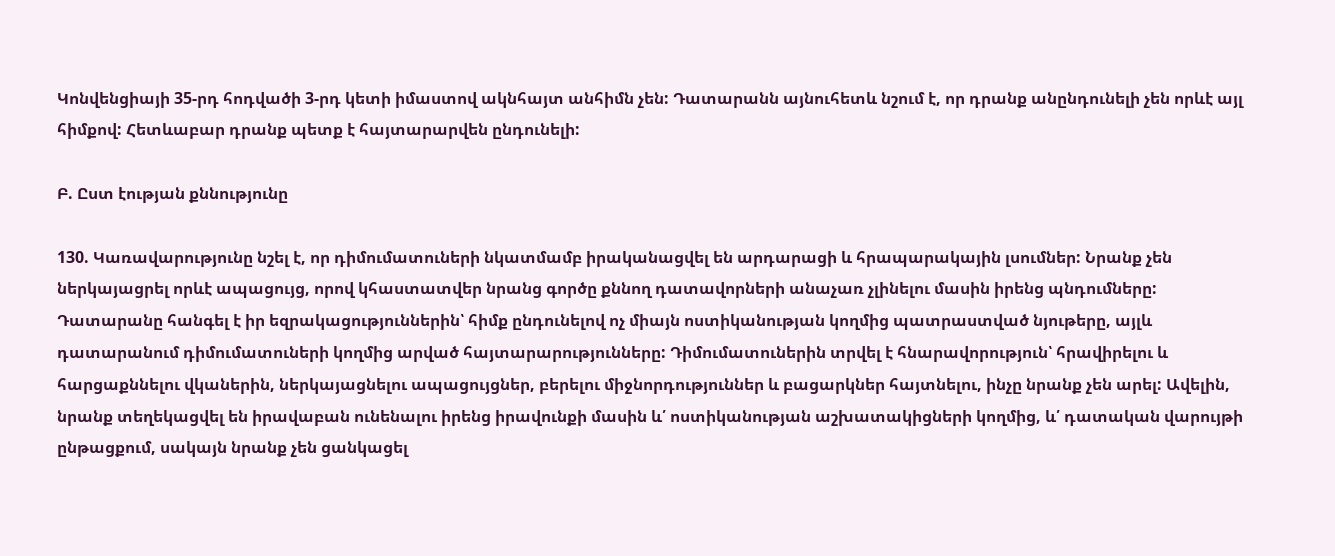Կոնվենցիայի 35-րդ հոդվածի 3-րդ կետի իմաստով ակնհայտ անհիմն չեն: Դատարանն այնուհետև նշում է, որ դրանք անընդունելի չեն որևէ այլ հիմքով: Հետևաբար դրանք պետք է հայտարարվեն ընդունելի:

Բ. Ըստ էության քննությունը

130. Կառավարությունը նշել է, որ դիմումատուների նկատմամբ իրականացվել են արդարացի և հրապարակային լսումներ: Նրանք չեն ներկայացրել որևէ ապացույց, որով կհաստատվեր նրանց գործը քննող դատավորների անաչառ չլինելու մասին իրենց պնդումները: Դատարանը հանգել է իր եզրակացություններին՝ հիմք ընդունելով ոչ միայն ոստիկանության կողմից պատրաստված նյութերը, այլև դատարանում դիմումատուների կողմից արված հայտարարությունները: Դիմումատուներին տրվել է հնարավորություն՝ հրավիրելու և հարցաքննելու վկաներին, ներկայացնելու ապացույցներ, բերելու միջնորդություններ և բացարկներ հայտնելու, ինչը նրանք չեն արել: Ավելին, նրանք տեղեկացվել են իրավաբան ունենալու իրենց իրավունքի մասին և՛ ոստիկանության աշխատակիցների կողմից, և՛ դատական վարույթի ընթացքում, սակայն նրանք չեն ցանկացել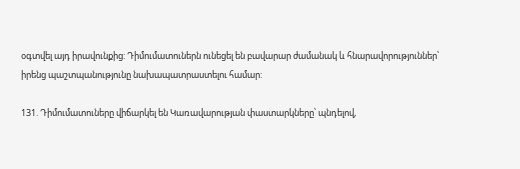օգտվել այդ իրավունքից: Դիմումատուներն ունեցել են բավարար ժամանակ և հնարավորություններ՝ իրենց պաշտպանությունը նախապատրաստելու համար:

131. Դիմումատուները վիճարկել են Կառավարության փաստարկները՝ պնդելով,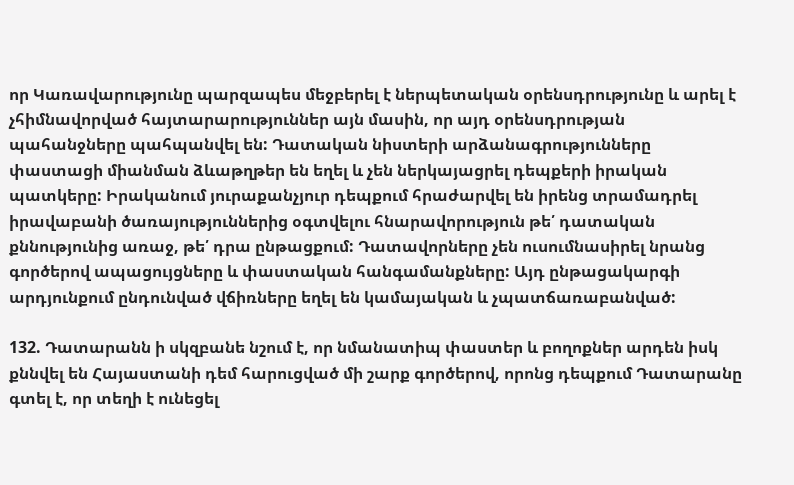որ Կառավարությունը պարզապես մեջբերել է ներպետական օրենսդրությունը և արել է չհիմնավորված հայտարարություններ այն մասին, որ այդ օրենսդրության պահանջները պահպանվել են: Դատական նիստերի արձանագրությունները փաստացի միանման ձևաթղթեր են եղել և չեն ներկայացրել դեպքերի իրական պատկերը: Իրականում յուրաքանչյուր դեպքում հրաժարվել են իրենց տրամադրել իրավաբանի ծառայություններից օգտվելու հնարավորություն թե՛ դատական քննությունից առաջ, թե՛ դրա ընթացքում: Դատավորները չեն ուսումնասիրել նրանց գործերով ապացույցները և փաստական հանգամանքները: Այդ ընթացակարգի արդյունքում ընդունված վճիռները եղել են կամայական և չպատճառաբանված:

132. Դատարանն ի սկզբանե նշում է, որ նմանատիպ փաստեր և բողոքներ արդեն իսկ քննվել են Հայաստանի դեմ հարուցված մի շարք գործերով, որոնց դեպքում Դատարանը գտել է, որ տեղի է ունեցել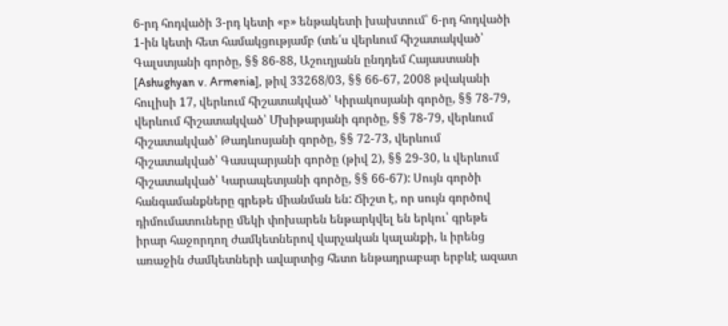6-րդ հոդվածի 3-րդ կետի «բ» ենթակետի խախտում՝ 6-րդ հոդվածի 1-ին կետի հետ համակցությամբ (տե՛ս վերևում հիշատակված՝ Գալստյանի գործը, §§ 86-88, Աշուղյանն ընդդեմ Հայաստանի [Ashughyan v. Armenia], թիվ 33268/03, §§ 66-67, 2008 թվականի հուլիսի 17, վերևում հիշատակված՝ Կիրակոսյանի գործը, §§ 78-79, վերևում հիշատակված՝ Մխիթարյանի գործը, §§ 78-79, վերևում հիշատակված՝ Թադևոսյանի գործը, §§ 72-73, վերևում հիշատակված՝ Գասպարյանի գործը (թիվ 2), §§ 29-30, և վերևում հիշատակված՝ Կարապետյանի գործը, §§ 66-67): Սույն գործի հանգամանքները գրեթե միանման են: Ճիշտ է, որ սույն գործով դիմումատուները մեկի փոխարեն ենթարկվել են երկու՝ գրեթե իրար հաջորդող ժամկետներով վարչական կալանքի, և իրենց առաջին ժամկետների ավարտից հետո ենթադրաբար երբևէ ազատ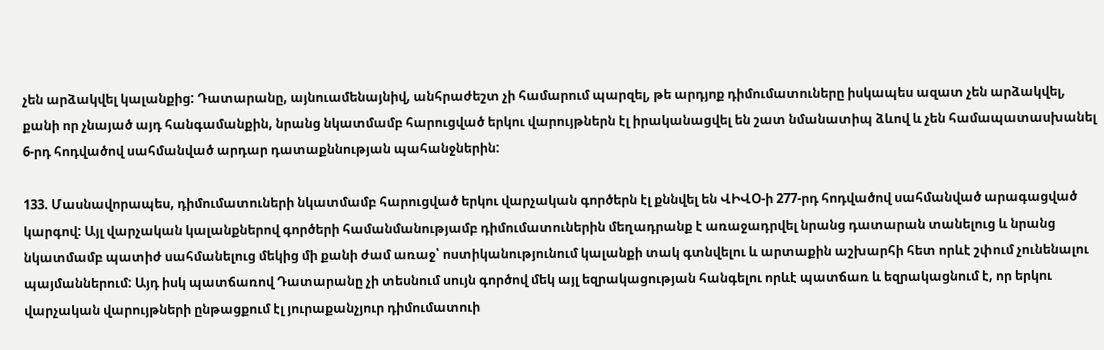չեն արձակվել կալանքից: Դատարանը, այնուամենայնիվ, անհրաժեշտ չի համարում պարզել, թե արդյոք դիմումատուները իսկապես ազատ չեն արձակվել, քանի որ չնայած այդ հանգամանքին, նրանց նկատմամբ հարուցված երկու վարույթներն էլ իրականացվել են շատ նմանատիպ ձևով և չեն համապատասխանել 6-րդ հոդվածով սահմանված արդար դատաքննության պահանջներին:

133. Մասնավորապես, դիմումատուների նկատմամբ հարուցված երկու վարչական գործերն էլ քննվել են ՎԻՎՕ-ի 277-րդ հոդվածով սահմանված արագացված կարգով: Այլ վարչական կալանքներով գործերի համանմանությամբ դիմումատուներին մեղադրանք է առաջադրվել նրանց դատարան տանելուց և նրանց նկատմամբ պատիժ սահմանելուց մեկից մի քանի ժամ առաջ՝ ոստիկանությունում կալանքի տակ գտնվելու և արտաքին աշխարհի հետ որևէ շփում չունենալու պայմաններում: Այդ իսկ պատճառով Դատարանը չի տեսնում սույն գործով մեկ այլ եզրակացության հանգելու որևէ պատճառ և եզրակացնում է, որ երկու վարչական վարույթների ընթացքում էլ յուրաքանչյուր դիմումատուի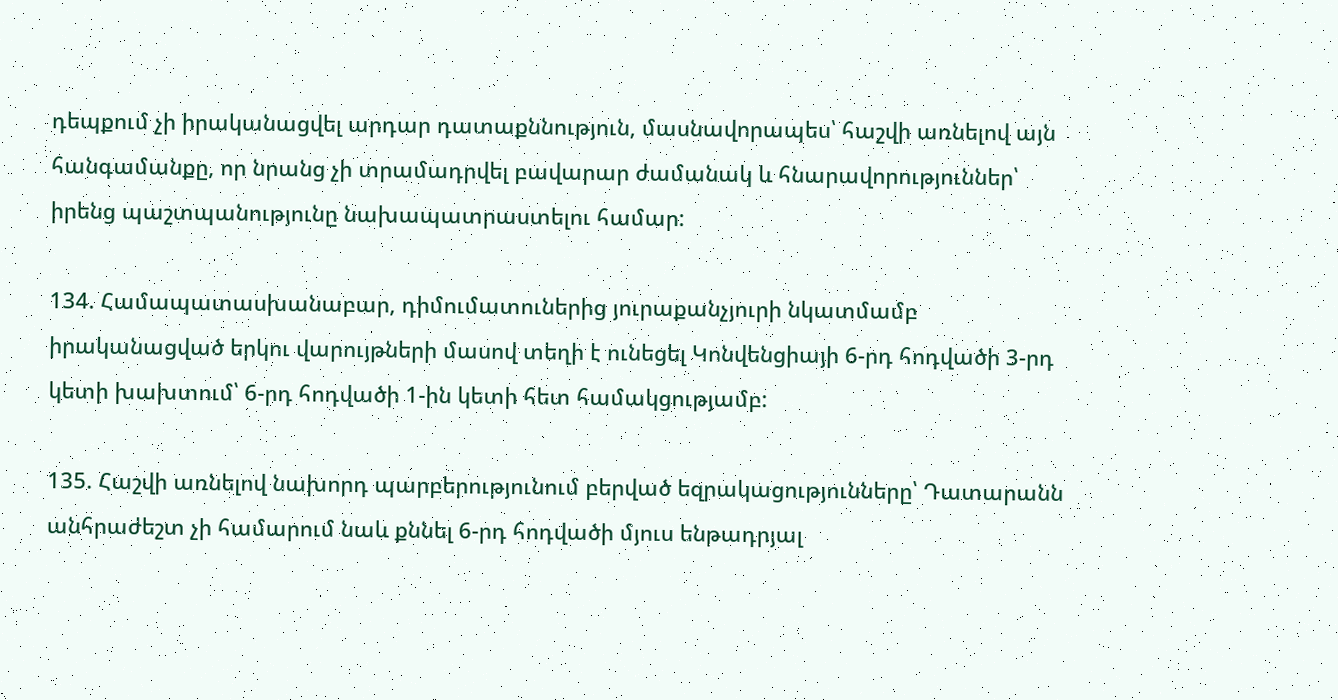դեպքում չի իրականացվել արդար դատաքննություն, մասնավորապես՝ հաշվի առնելով այն հանգամանքը, որ նրանց չի տրամադրվել բավարար ժամանակ և հնարավորություններ՝ իրենց պաշտպանությունը նախապատրաստելու համար:

134. Համապատասխանաբար, դիմումատուներից յուրաքանչյուրի նկատմամբ իրականացված երկու վարույթների մասով տեղի է ունեցել Կոնվենցիայի 6-րդ հոդվածի 3-րդ կետի խախտում՝ 6-րդ հոդվածի 1-ին կետի հետ համակցությամբ:

135. Հաշվի առնելով նախորդ պարբերությունում բերված եզրակացությունները՝ Դատարանն անհրաժեշտ չի համարում նաև քննել 6-րդ հոդվածի մյուս ենթադրյալ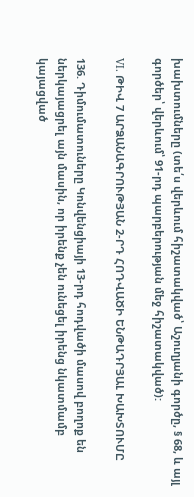խախտումները (տե՛ս վերևում հիշատակված՝ Աշուղյանի գործը, § 68, և այլ գործեր՝ վերևում՝ 91-րդ պարբերության մեջ հիշատակված):

VI. ԹԻՎ 7 ԱՐՁԱՆԱԳՐՈՒԹՅԱՆ 2-ՐԴ ՀՈԴՎԱԾԻ ԵՆԹԱԴՐՅԱԼ ԽԱԽՏՈՒՄԸ

136. Դիմումատուները Կոնվենցիայի 13-րդ հոդվածի մասով բողոք են ներկայացրել այն մասին, որ իրենք չեն ունեցել իրենց նկատմամբ կայացված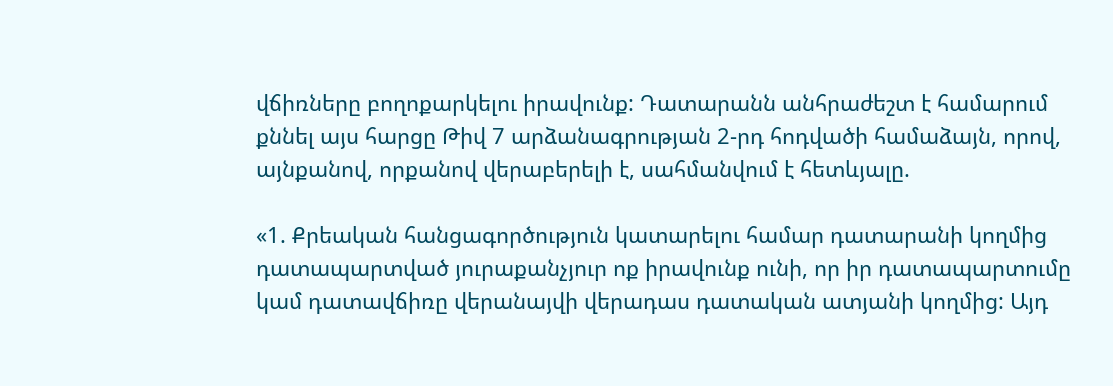վճիռները բողոքարկելու իրավունք: Դատարանն անհրաժեշտ է համարում քննել այս հարցը Թիվ 7 արձանագրության 2-րդ հոդվածի համաձայն, որով, այնքանով, որքանով վերաբերելի է, սահմանվում է հետևյալը.

«1. Քրեական հանցագործություն կատարելու համար դատարանի կողմից դատապարտված յուրաքանչյուր ոք իրավունք ունի, որ իր դատապարտումը կամ դատավճիռը վերանայվի վերադաս դատական ատյանի կողմից: Այդ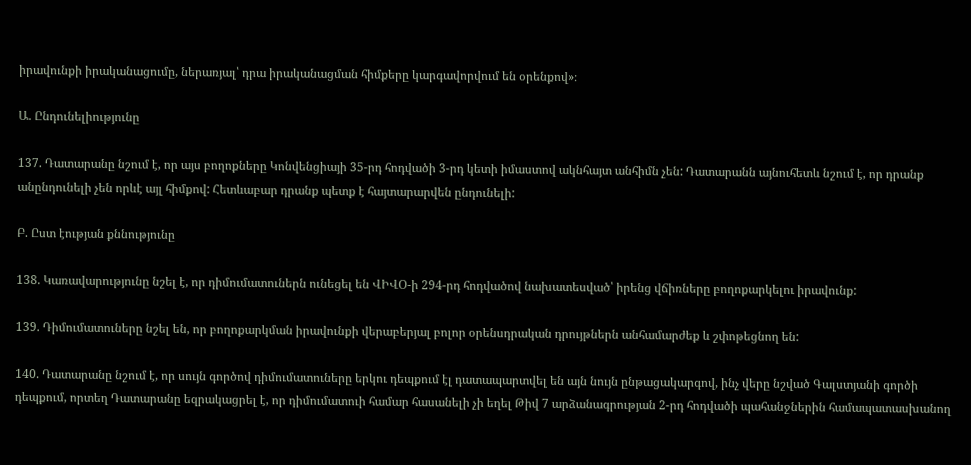իրավունքի իրականացումը, ներառյալ՝ դրա իրականացման հիմքերը կարգավորվում են օրենքով»։

Ա. Ընդունելիությունը

137. Դատարանը նշում է, որ այս բողոքները Կոնվենցիայի 35-րդ հոդվածի 3-րդ կետի իմաստով ակնհայտ անհիմն չեն: Դատարանն այնուհետև նշում է, որ դրանք անընդունելի չեն որևէ այլ հիմքով: Հետևաբար դրանք պետք է հայտարարվեն ընդունելի:

Բ. Ըստ էության քննությունը

138. Կառավարությունը նշել է, որ դիմումատուներն ունեցել են ՎԻՎՕ-ի 294-րդ հոդվածով նախատեսված՝ իրենց վճիռները բողոքարկելու իրավունք:

139. Դիմումատուները նշել են, որ բողոքարկման իրավունքի վերաբերյալ բոլոր օրենսդրական դրույթներն անհամարժեք և շփոթեցնող են:

140. Դատարանը նշում է, որ սույն գործով դիմումատուները երկու դեպքում էլ դատապարտվել են այն նույն ընթացակարգով, ինչ վերը նշված Գալստյանի գործի դեպքում, որտեղ Դատարանը եզրակացրել է, որ դիմումատուի համար հասանելի չի եղել Թիվ 7 արձանագրության 2-րդ հոդվածի պահանջներին համապատասխանող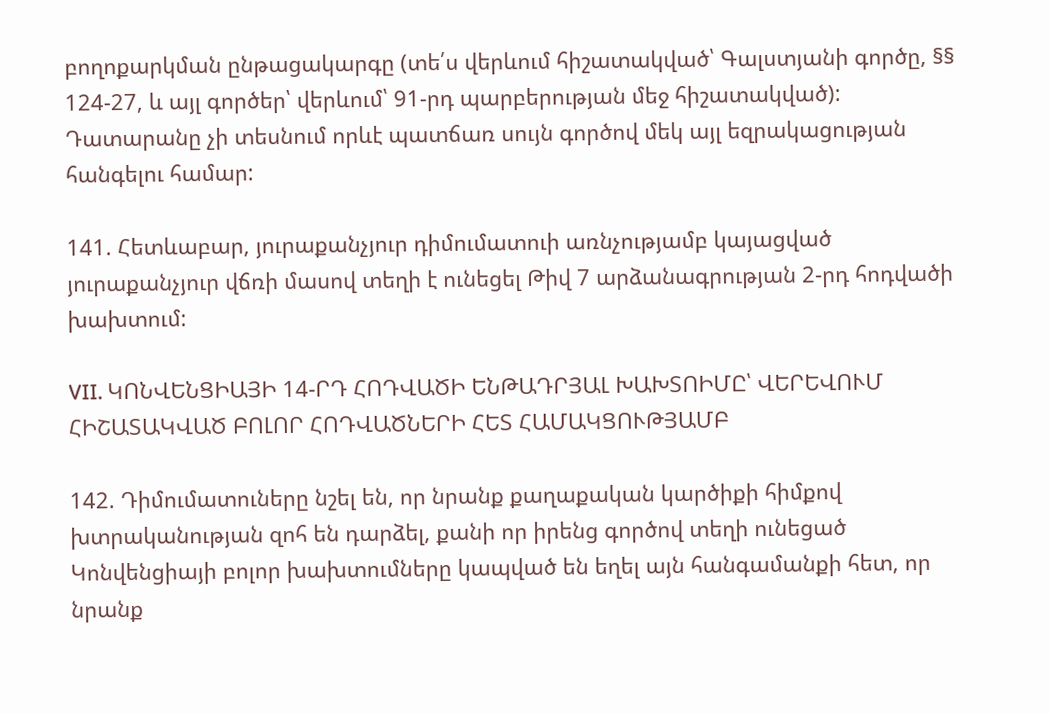բողոքարկման ընթացակարգը (տե՛ս վերևում հիշատակված՝ Գալստյանի գործը, §§ 124-27, և այլ գործեր՝ վերևում՝ 91-րդ պարբերության մեջ հիշատակված): Դատարանը չի տեսնում որևէ պատճառ սույն գործով մեկ այլ եզրակացության հանգելու համար:

141. Հետևաբար, յուրաքանչյուր դիմումատուի առնչությամբ կայացված յուրաքանչյուր վճռի մասով տեղի է ունեցել Թիվ 7 արձանագրության 2-րդ հոդվածի խախտում:

VII. ԿՈՆՎԵՆՑԻԱՅԻ 14-ՐԴ ՀՈԴՎԱԾԻ ԵՆԹԱԴՐՅԱԼ ԽԱԽՏՈԻՄԸ՝ ՎԵՐԵՎՈՒՄ ՀԻՇԱՏԱԿՎԱԾ ԲՈԼՈՐ ՀՈԴՎԱԾՆԵՐԻ ՀԵՏ ՀԱՄԱԿՑՈՒԹՅԱՄԲ

142. Դիմումատուները նշել են, որ նրանք քաղաքական կարծիքի հիմքով խտրականության զոհ են դարձել, քանի որ իրենց գործով տեղի ունեցած Կոնվենցիայի բոլոր խախտումները կապված են եղել այն հանգամանքի հետ, որ նրանք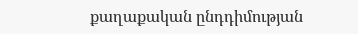քաղաքական ընդդիմության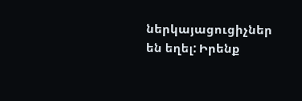ներկայացուցիչներ են եղել: Իրենք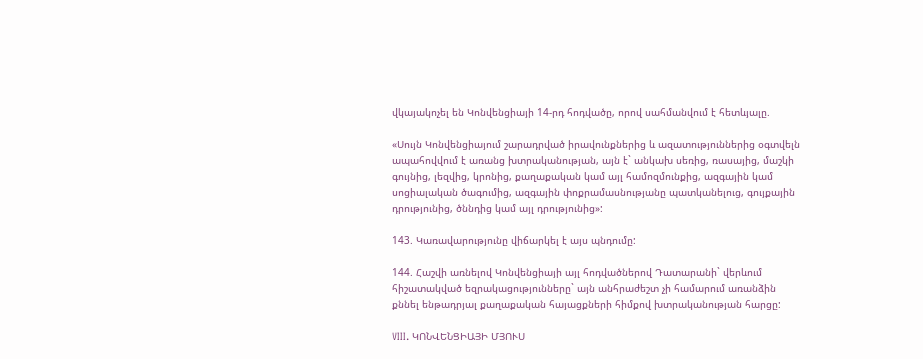վկայակոչել են Կոնվենցիայի 14-րդ հոդվածը, որով սահմանվում է հետևյալը.

«Սույն Կոնվենցիայում շարադրված իրավունքներից և ազատություններից օգտվելն ապահովվում է առանց խտրականության, այն է` անկախ սեռից, ռասայից, մաշկի գույնից, լեզվից, կրոնից, քաղաքական կամ այլ համոզմունքից, ազգային կամ սոցիալական ծագումից, ազգային փոքրամասնությանը պատկանելուց, գույքային դրությունից, ծննդից կամ այլ դրությունից»:

143. Կառավարությունը վիճարկել է այս պնդումը:

144. Հաշվի առնելով Կոնվենցիայի այլ հոդվածներով Դատարանի` վերևում հիշատակված եզրակացությունները` այն անհրաժեշտ չի համարում առանձին քննել ենթադրյալ քաղաքական հայացքների հիմքով խտրականության հարցը:

VIII. ԿՈՆՎԵՆՑԻԱՅԻ ՄՅՈՒՍ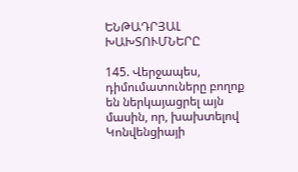ԵՆԹԱԴՐՅԱԼ ԽԱԽՏՈՒՄՆԵՐԸ

145. Վերջապես, դիմումատուները բողոք են ներկայացրել այն մասին, որ, խախտելով Կոնվենցիայի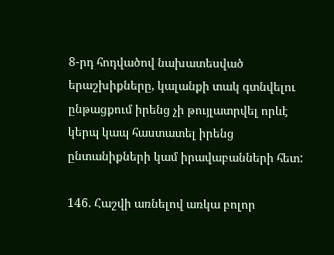8-րդ հոդվածով նախատեսված երաշխիքները, կալանքի տակ գտնվելու ընթացքում իրենց չի թույլատրվել որևէ կերպ կապ հաստատել իրենց ընտանիքների կամ իրավաբանների հետ:

146. Հաշվի առնելով առկա բոլոր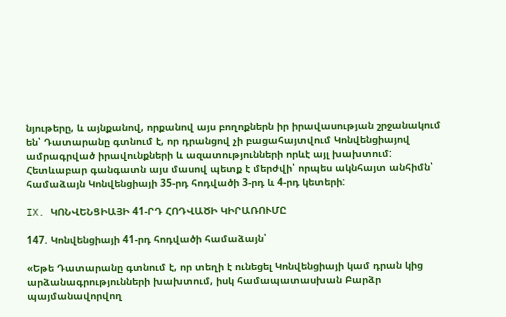նյութերը, և այնքանով, որքանով այս բողոքներն իր իրավասության շրջանակում են՝ Դատարանը գտնում է, որ դրանցով չի բացահայտվում Կոնվենցիայով ամրագրված իրավունքների և ազատությունների որևէ այլ խախտում: Հետևաբար գանգատն այս մասով պետք է մերժվի՝ որպես ակնհայտ անհիմն՝ համաձայն Կոնվենցիայի 35-րդ հոդվածի 3-րդ և 4-րդ կետերի:

IX. ԿՈՆՎԵՆՑԻԱՅԻ 41-ՐԴ ՀՈԴՎԱԾԻ ԿԻՐԱՌՈՒՄԸ

147. Կոնվենցիայի 41-րդ հոդվածի համաձայն՝

«Եթե Դատարանը գտնում է, որ տեղի է ունեցել Կոնվենցիայի կամ դրան կից արձանագրությունների խախտում, իսկ համապատասխան Բարձր պայմանավորվող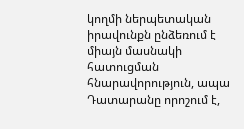կողմի ներպետական իրավունքն ընձեռում է միայն մասնակի հատուցման հնարավորություն, ապա Դատարանը որոշում է,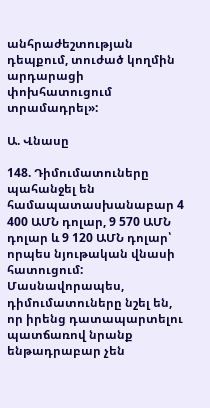անհրաժեշտության դեպքում, տուժած կողմին արդարացի փոխհատուցում տրամադրել»:

Ա. Վնասը

148. Դիմումատուները պահանջել են համապատասխանաբար 4 400 ԱՄՆ դոլար, 9 570 ԱՄՆ դոլար և 9 120 ԱՄՆ դոլար՝ որպես նյութական վնասի հատուցում: Մասնավորապես, դիմումատուները նշել են, որ իրենց դատապարտելու պատճառով նրանք ենթադրաբար չեն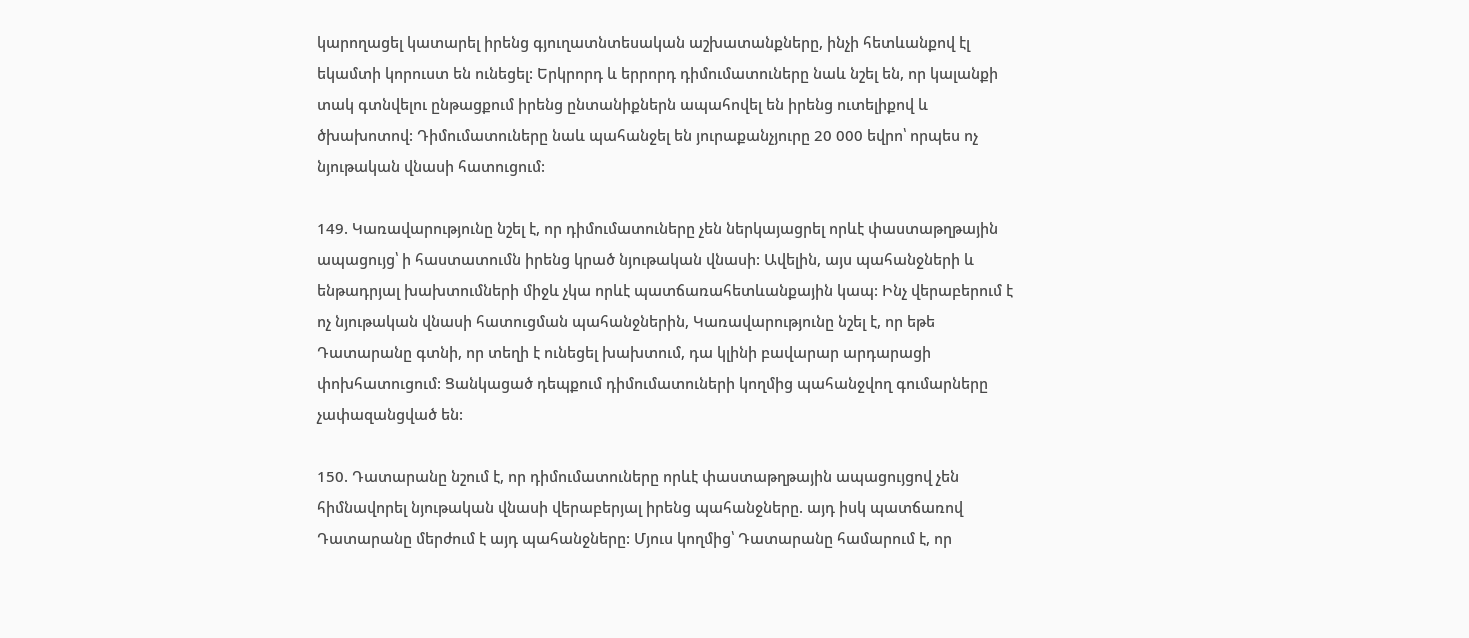կարողացել կատարել իրենց գյուղատնտեսական աշխատանքները, ինչի հետևանքով էլ եկամտի կորուստ են ունեցել: Երկրորդ և երրորդ դիմումատուները նաև նշել են, որ կալանքի տակ գտնվելու ընթացքում իրենց ընտանիքներն ապահովել են իրենց ուտելիքով և ծխախոտով: Դիմումատուները նաև պահանջել են յուրաքանչյուրը 20 000 եվրո՝ որպես ոչ նյութական վնասի հատուցում:

149. Կառավարությունը նշել է, որ դիմումատուները չեն ներկայացրել որևէ փաստաթղթային ապացույց՝ ի հաստատումն իրենց կրած նյութական վնասի: Ավելին, այս պահանջների և ենթադրյալ խախտումների միջև չկա որևէ պատճառահետևանքային կապ: Ինչ վերաբերում է ոչ նյութական վնասի հատուցման պահանջներին, Կառավարությունը նշել է, որ եթե Դատարանը գտնի, որ տեղի է ունեցել խախտում, դա կլինի բավարար արդարացի փոխհատուցում: Ցանկացած դեպքում դիմումատուների կողմից պահանջվող գումարները չափազանցված են:

150. Դատարանը նշում է, որ դիմումատուները որևէ փաստաթղթային ապացույցով չեն հիմնավորել նյութական վնասի վերաբերյալ իրենց պահանջները. այդ իսկ պատճառով Դատարանը մերժում է այդ պահանջները: Մյուս կողմից՝ Դատարանը համարում է, որ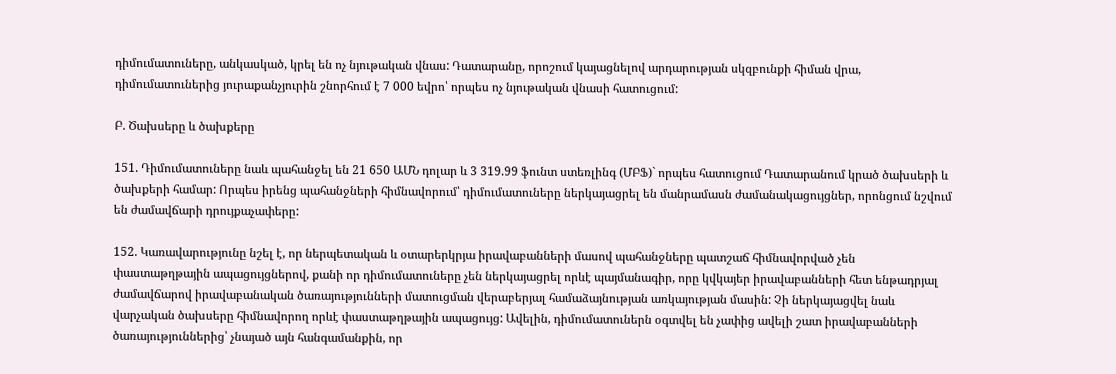դիմումատուները, անկասկած, կրել են ոչ նյութական վնաս: Դատարանը, որոշում կայացնելով արդարության սկզբունքի հիման վրա, դիմումատուներից յուրաքանչյուրին շնորհում է 7 000 եվրո՝ որպես ոչ նյութական վնասի հատուցում:

Բ. Ծախսերը և ծախքերը

151. Դիմումատուները նաև պահանջել են 21 650 ԱՄՆ դոլար և 3 319.99 ֆունտ ստեռլինգ (ՄԲՖ)` որպես հատուցում Դատարանում կրած ծախսերի և ծախքերի համար: Որպես իրենց պահանջների հիմնավորում՝ դիմումատուները ներկայացրել են մանրամասն ժամանակացույցներ, որոնցում նշվում են ժամավճարի դրույքաչափերը:

152. Կառավարությունը նշել է, որ ներպետական և օտարերկրյա իրավաբանների մասով պահանջները պատշաճ հիմնավորված չեն փաստաթղթային ապացույցներով, քանի որ դիմումատուները չեն ներկայացրել որևէ պայմանագիր, որը կվկայեր իրավաբանների հետ ենթադրյալ ժամավճարով իրավաբանական ծառայությունների մատուցման վերաբերյալ համաձայնության առկայության մասին: Չի ներկայացվել նաև վարչական ծախսերը հիմնավորող որևէ փաստաթղթային ապացույց: Ավելին, դիմումատուներն օգտվել են չափից ավելի շատ իրավաբանների ծառայություններից՝ չնայած այն հանգամանքին, որ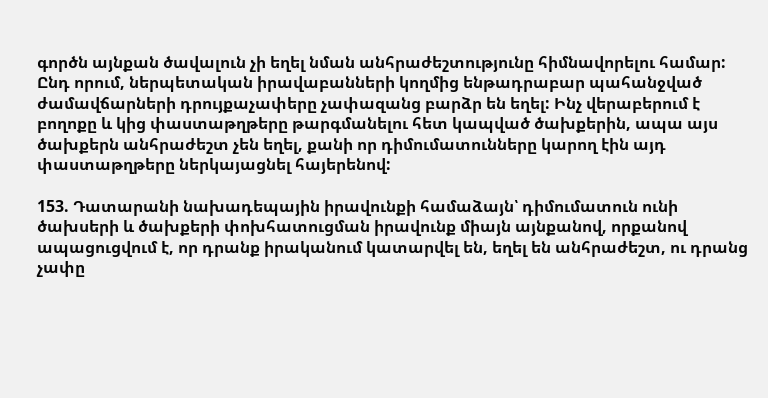գործն այնքան ծավալուն չի եղել նման անհրաժեշտությունը հիմնավորելու համար: Ընդ որում, ներպետական իրավաբանների կողմից ենթադրաբար պահանջված ժամավճարների դրույքաչափերը չափազանց բարձր են եղել: Ինչ վերաբերում է բողոքը և կից փաստաթղթերը թարգմանելու հետ կապված ծախքերին, ապա այս ծախքերն անհրաժեշտ չեն եղել, քանի որ դիմումատունները կարող էին այդ փաստաթղթերը ներկայացնել հայերենով:

153. Դատարանի նախադեպային իրավունքի համաձայն՝ դիմումատուն ունի ծախսերի և ծախքերի փոխհատուցման իրավունք միայն այնքանով, որքանով ապացուցվում է, որ դրանք իրականում կատարվել են, եղել են անհրաժեշտ, ու դրանց չափը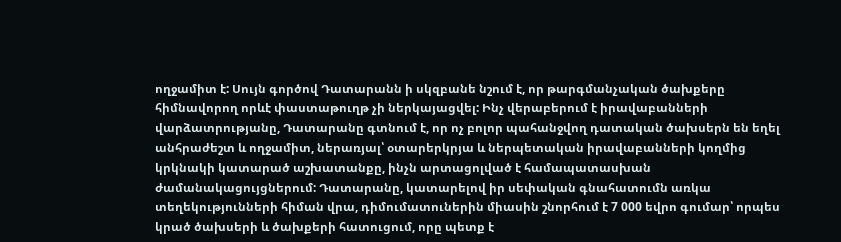ողջամիտ է: Սույն գործով Դատարանն ի սկզբանե նշում է, որ թարգմանչական ծախքերը հիմնավորող որևէ փաստաթուղթ չի ներկայացվել: Ինչ վերաբերում է իրավաբանների վարձատրությանը, Դատարանը գտնում է, որ ոչ բոլոր պահանջվող դատական ծախսերն են եղել անհրաժեշտ և ողջամիտ, ներառյալ՝ օտարերկրյա և ներպետական իրավաբանների կողմից կրկնակի կատարած աշխատանքը, ինչն արտացոլված է համապատասխան ժամանակացույցներում: Դատարանը, կատարելով իր սեփական գնահատումն առկա տեղեկությունների հիման վրա, դիմումատուներին միասին շնորհում է 7 000 եվրո գումար՝ որպես կրած ծախսերի և ծախքերի հատուցում, որը պետք է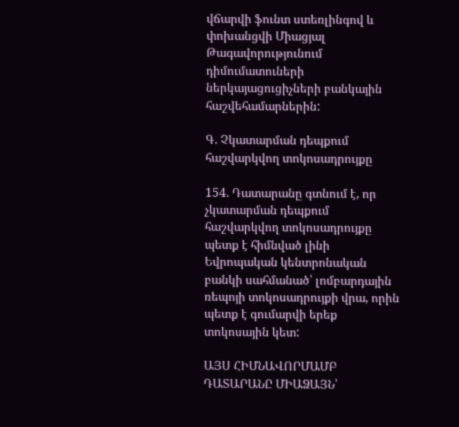վճարվի ֆունտ ստեռլինգով և փոխանցվի Միացյալ Թագավորությունում դիմումատուների ներկայացուցիչների բանկային հաշվեհամարներին:

Գ. Չկատարման դեպքում հաշվարկվող տոկոսադրույքը

154. Դատարանը գտնում է, որ չկատարման դեպքում հաշվարկվող տոկոսադրույքը պետք է հիմնված լինի Եվրոպական կենտրոնական բանկի սահմանած՝ լոմբարդային ռեպոյի տոկոսադրույքի վրա, որին պետք է գումարվի երեք տոկոսային կետ:

ԱՅՍ ՀԻՄՆԱՎՈՐՄԱՄԲ ԴԱՏԱՐԱՆԸ ՄԻԱՁԱՅՆ՝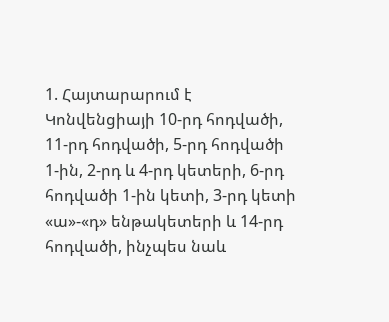1. Հայտարարում է Կոնվենցիայի 10-րդ հոդվածի, 11-րդ հոդվածի, 5-րդ հոդվածի 1-ին, 2-րդ և 4-րդ կետերի, 6-րդ հոդվածի 1-ին կետի, 3-րդ կետի «ա»-«դ» ենթակետերի և 14-րդ հոդվածի, ինչպես նաև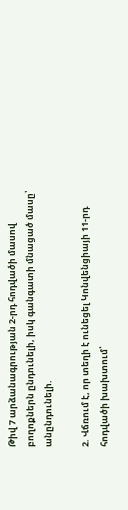Թիվ 7 արձանագրության 2-րդ հոդվածի մասով բողոքներն ընդունելի, իսկ գանգատի մնացած մասը՝ անընդունելի.

2. Վճռում է, որ տեղի է ունեցել Կոնվենցիայի 11-րդ հոդվածի խախտում՝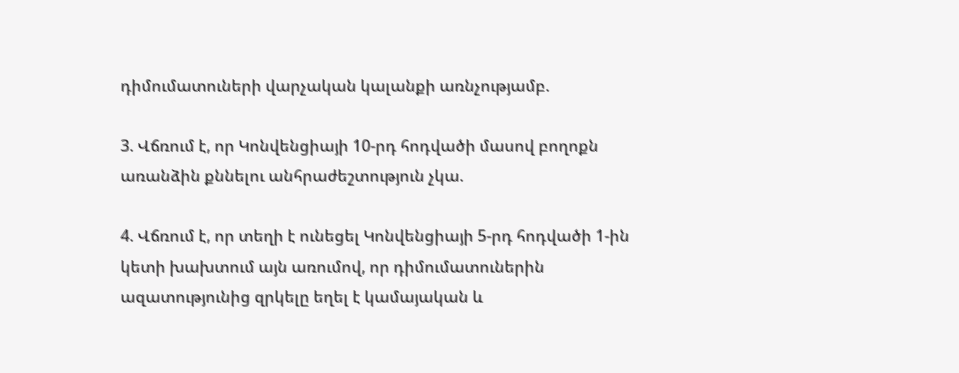դիմումատուների վարչական կալանքի առնչությամբ.

3. Վճռում է, որ Կոնվենցիայի 10-րդ հոդվածի մասով բողոքն առանձին քննելու անհրաժեշտություն չկա.

4. Վճռում է, որ տեղի է ունեցել Կոնվենցիայի 5-րդ հոդվածի 1-ին կետի խախտում այն առումով, որ դիմումատուներին ազատությունից զրկելը եղել է կամայական և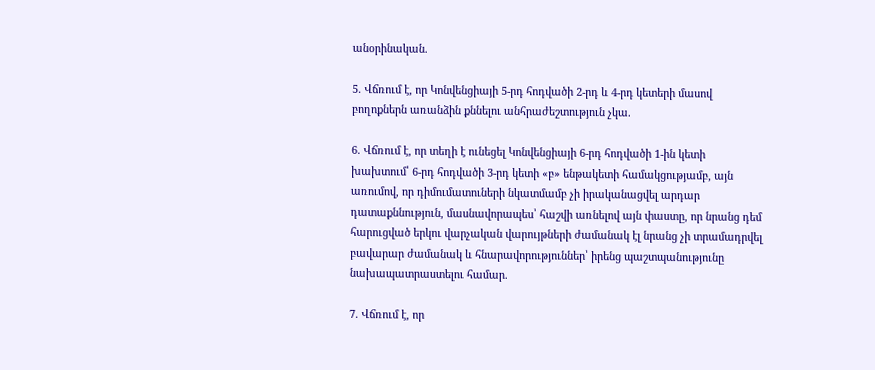անօրինական.

5. Վճռում է, որ Կոնվենցիայի 5-րդ հոդվածի 2-րդ և 4-րդ կետերի մասով բողոքներն առանձին քննելու անհրաժեշտություն չկա.

6. Վճռում է, որ տեղի է ունեցել Կոնվենցիայի 6-րդ հոդվածի 1-ին կետի խախտում՝ 6-րդ հոդվածի 3-րդ կետի «բ» ենթակետի համակցությամբ, այն առումով, որ դիմումատուների նկատմամբ չի իրականացվել արդար դատաքննություն, մասնավորապես՝ հաշվի առնելով այն փաստը, որ նրանց դեմ հարուցված երկու վարչական վարույթների ժամանակ էլ նրանց չի տրամադրվել բավարար ժամանակ և հնարավորություններ՝ իրենց պաշտպանությունը նախապատրաստելու համար.

7. Վճռում է, որ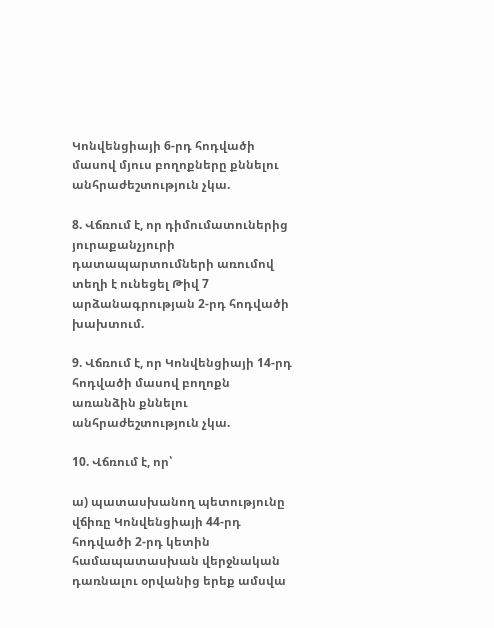Կոնվենցիայի 6-րդ հոդվածի մասով մյուս բողոքները քննելու անհրաժեշտություն չկա.

8. Վճռում է, որ դիմումատուներից յուրաքանչյուրի դատապարտումների առումով տեղի է ունեցել Թիվ 7 արձանագրության 2-րդ հոդվածի խախտում.

9. Վճռում է, որ Կոնվենցիայի 14-րդ հոդվածի մասով բողոքն առանձին քննելու անհրաժեշտություն չկա.

10. Վճռում է, որ՝

ա) պատասխանող պետությունը վճիռը Կոնվենցիայի 44-րդ հոդվածի 2-րդ կետին համապատասխան վերջնական դառնալու օրվանից երեք ամսվա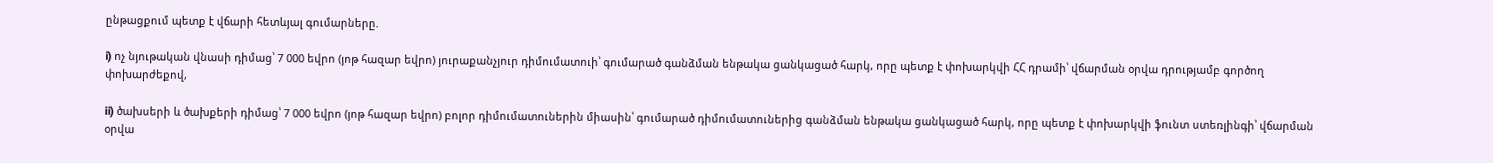ընթացքում պետք է վճարի հետևյալ գումարները.

i) ոչ նյութական վնասի դիմաց՝ 7 000 եվրո (յոթ հազար եվրո) յուրաքանչյուր դիմումատուի՝ գումարած գանձման ենթակա ցանկացած հարկ, որը պետք է փոխարկվի ՀՀ դրամի՝ վճարման օրվա դրությամբ գործող փոխարժեքով,

ii) ծախսերի և ծախքերի դիմաց՝ 7 000 եվրո (յոթ հազար եվրո) բոլոր դիմումատուներին միասին՝ գումարած դիմումատուներից գանձման ենթակա ցանկացած հարկ, որը պետք է փոխարկվի ֆունտ ստեռլինգի՝ վճարման օրվա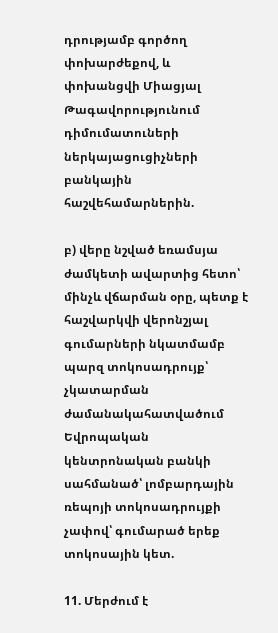դրությամբ գործող փոխարժեքով, և փոխանցվի Միացյալ Թագավորությունում դիմումատուների ներկայացուցիչների բանկային հաշվեհամարներին.

բ) վերը նշված եռամսյա ժամկետի ավարտից հետո՝ մինչև վճարման օրը, պետք է հաշվարկվի վերոնշյալ գումարների նկատմամբ պարզ տոկոսադրույք՝ չկատարման ժամանակահատվածում Եվրոպական կենտրոնական բանկի սահմանած՝ լոմբարդային ռեպոյի տոկոսադրույքի չափով՝ գումարած երեք տոկոսային կետ.

11. Մերժում է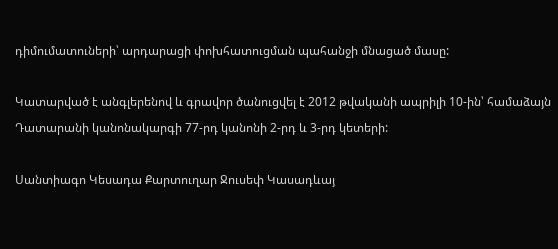դիմումատուների՝ արդարացի փոխհատուցման պահանջի մնացած մասը:

Կատարված է անգլերենով և գրավոր ծանուցվել է 2012 թվականի ապրիլի 10-ին՝ համաձայն Դատարանի կանոնակարգի 77-րդ կանոնի 2-րդ և 3-րդ կետերի:

Սանտիագո Կեսադա Քարտուղար Ջուսեփ Կասադևայ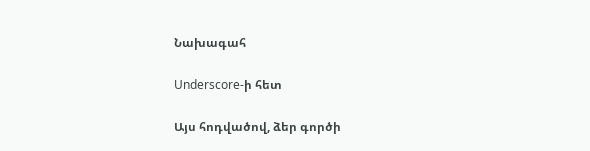Նախագահ

Underscore-ի հետ

Այս հոդվածով, ձեր գործի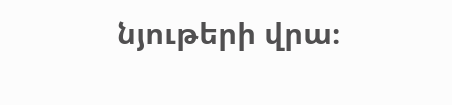նյութերի վրա։